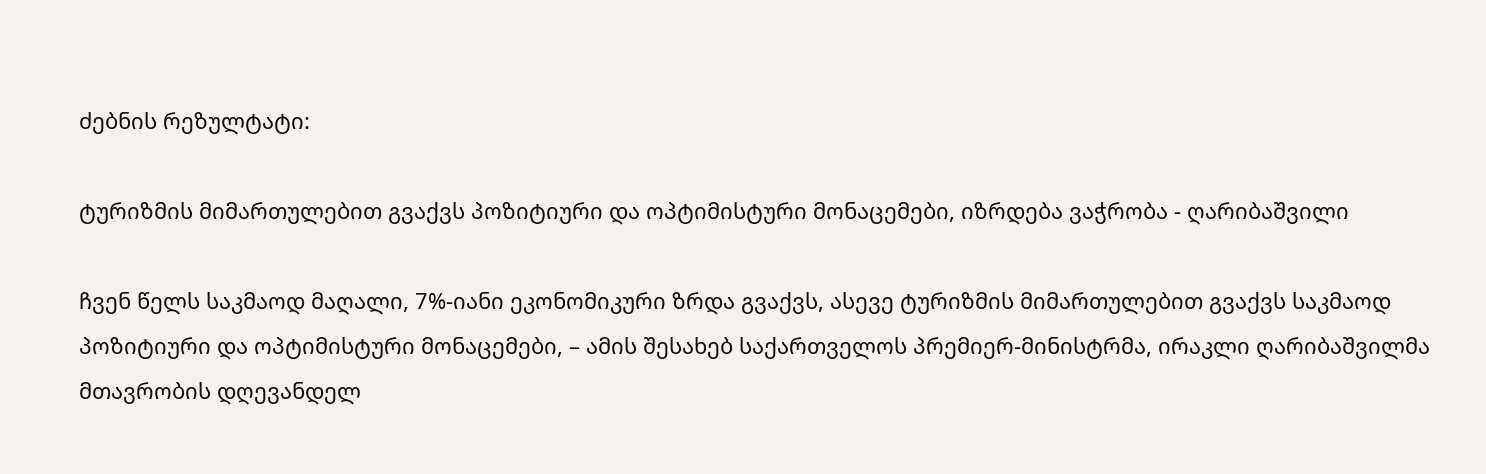ძებნის რეზულტატი:

ტურიზმის მიმართულებით გვაქვს პოზიტიური და ოპტიმისტური მონაცემები, იზრდება ვაჭრობა - ღარიბაშვილი

ჩვენ წელს საკმაოდ მაღალი, 7%-იანი ეკონომიკური ზრდა გვაქვს, ასევე ტურიზმის მიმართულებით გვაქვს საკმაოდ პოზიტიური და ოპტიმისტური მონაცემები, – ამის შესახებ საქართველოს პრემიერ-მინისტრმა, ირაკლი ღარიბაშვილმა მთავრობის დღევანდელ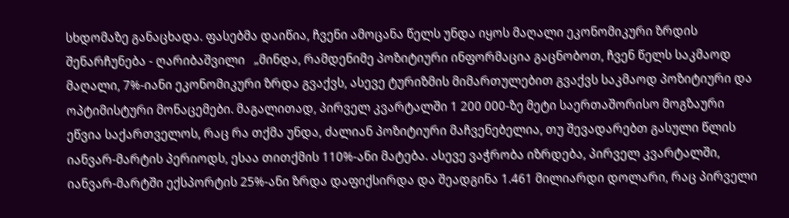სხდომაზე განაცხადა. ფასებმა დაიწია, ჩვენი ამოცანა წელს უნდა იყოს მაღალი ეკონომიკური ზრდის შენარჩუნება - ღარიბაშვილი   „მინდა, რამდენიმე პოზიტიური ინფორმაცია გაცნობოთ, ჩვენ წელს საკმაოდ მაღალი, 7%-იანი ეკონომიკური ზრდა გვაქვს, ასევე ტურიზმის მიმართულებით გვაქვს საკმაოდ პოზიტიური და ოპტიმისტური მონაცემები. მაგალითად, პირველ კვარტალში 1 200 000-ზე მეტი საერთაშორისო მოგზაური ეწვია საქართველოს, რაც რა თქმა უნდა, ძალიან პოზიტიური მაჩვენებელია, თუ შევადარებთ გასული წლის იანვარ-მარტის პერიოდს, ესაა თითქმის 110%-ანი მატება. ასევე ვაჭრობა იზრდება, პირველ კვარტალში, იანვარ-მარტში ექსპორტის 25%-ანი ზრდა დაფიქსირდა და შეადგინა 1.461 მილიარდი დოლარი, რაც პირველი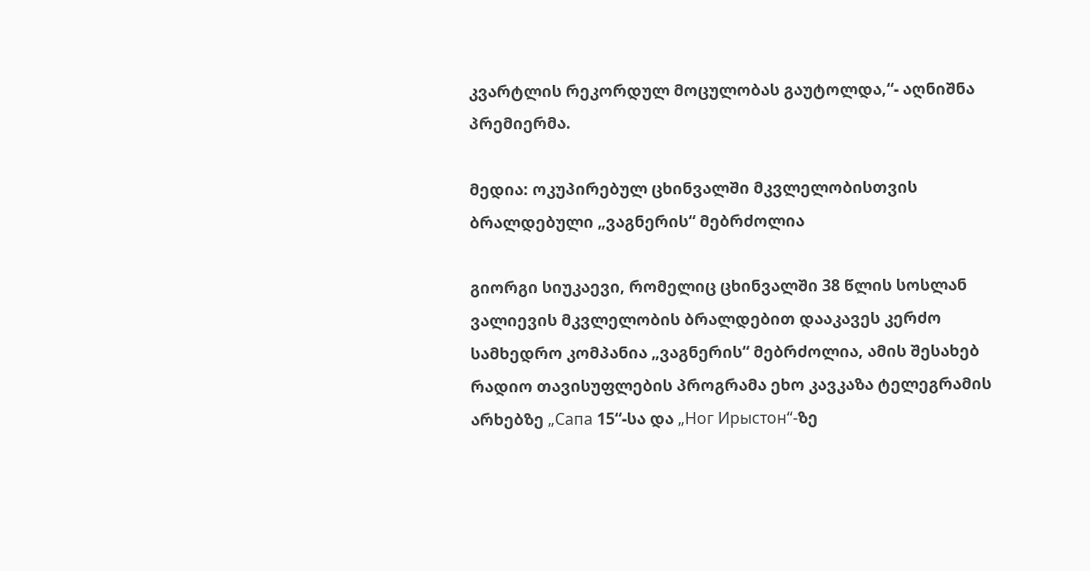კვარტლის რეკორდულ მოცულობას გაუტოლდა,“- აღნიშნა პრემიერმა.

მედია: ოკუპირებულ ცხინვალში მკვლელობისთვის ბრალდებული „ვაგნერის“ მებრძოლია

გიორგი სიუკაევი, რომელიც ცხინვალში 38 წლის სოსლან ვალიევის მკვლელობის ბრალდებით დააკავეს კერძო სამხედრო კომპანია „ვაგნერის“ მებრძოლია, ამის შესახებ რადიო თავისუფლების პროგრამა ეხო კავკაზა ტელეგრამის არხებზე „Сапа 15“-სა და „Ног Ирыстон“-ზე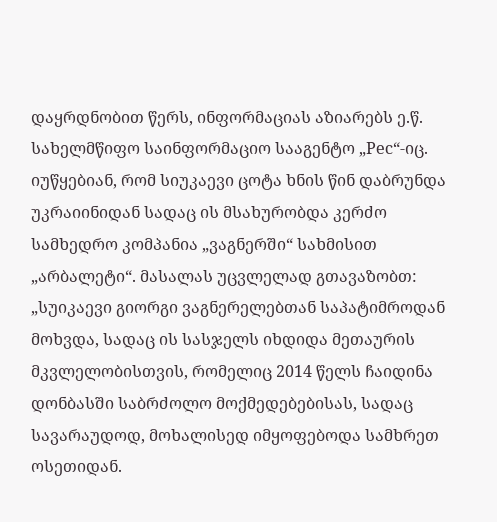დაყრდნობით წერს, ინფორმაციას აზიარებს ე.წ. სახელმწიფო საინფორმაციო სააგენტო „Рес“-იც. იუწყებიან, რომ სიუკაევი ცოტა ხნის წინ დაბრუნდა უკრაიინიდან სადაც ის მსახურობდა კერძო სამხედრო კომპანია „ვაგნერში“ სახმისით „არბალეტი“. მასალას უცვლელად გთავაზობთ: „სუიკაევი გიორგი ვაგნერელებთან საპატიმროდან მოხვდა, სადაც ის სასჯელს იხდიდა მეთაურის მკვლელობისთვის, რომელიც 2014 წელს ჩაიდინა დონბასში საბრძოლო მოქმედებებისას, სადაც სავარაუდოდ, მოხალისედ იმყოფებოდა სამხრეთ ოსეთიდან.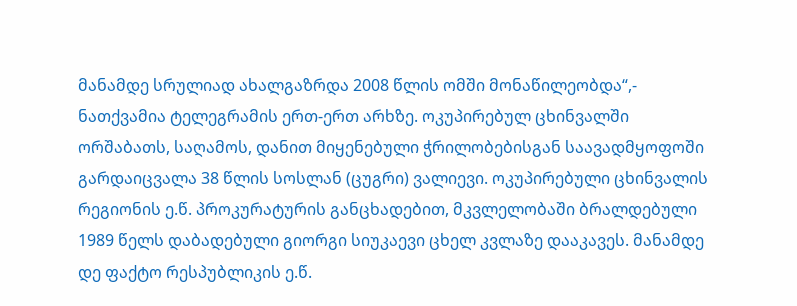მანამდე სრულიად ახალგაზრდა 2008 წლის ომში მონაწილეობდა“,- ნათქვამია ტელეგრამის ერთ-ერთ არხზე. ოკუპირებულ ცხინვალში ორშაბათს, საღამოს, დანით მიყენებული ჭრილობებისგან საავადმყოფოში გარდაიცვალა 38 წლის სოსლან (ცუგრი) ვალიევი. ოკუპირებული ცხინვალის რეგიონის ე.წ. პროკურატურის განცხადებით, მკვლელობაში ბრალდებული 1989 წელს დაბადებული გიორგი სიუკაევი ცხელ კვლაზე დააკავეს. მანამდე დე ფაქტო რესპუბლიკის ე.წ.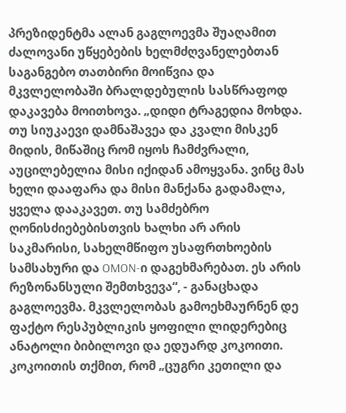პრეზიდენტმა ალან გაგლოევმა შუაღამით ძალოვანი უწყებების ხელმძღვანელებთან საგანგებო თათბირი მოიწვია და მკვლელობაში ბრალდებულის სასწრაფოდ დაკავება მოითხოვა. „დიდი ტრაგედია მოხდა. თუ სიუკაევი დამნაშავეა და კვალი მისკენ მიდის, მიწაშიც რომ იყოს ჩამძვრალი, აუცილებელია მისი იქიდან ამოყვანა. ვინც მას ხელი დააფარა და მისი მანქანა გადამალა, ყველა დააკავეთ. თუ სამძებრო ღონისძიებებისთვის ხალხი არ არის საკმარისი, სახელმწიფო უსაფრთხოების სამსახური და OMON-ი დაგეხმარებათ. ეს არის რეზონანსული შემთხვევა“, - განაცხადა გაგლოევმა. მკვლელობას გამოეხმაურნენ დე ფაქტო რესპუბლიკის ყოფილი ლიდერებიც ანატოლი ბიბილოვი და ედუარდ კოკოითი. კოკოითის თქმით, რომ „ცუგრი კეთილი და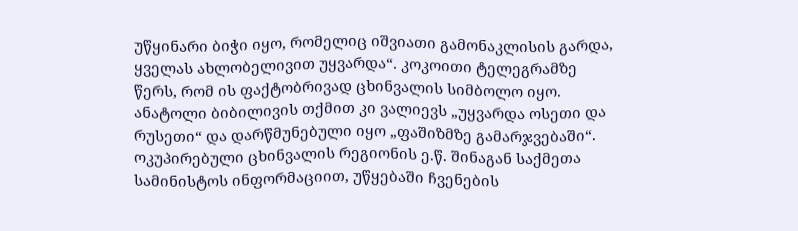უწყინარი ბიჭი იყო, რომელიც იშვიათი გამონაკლისის გარდა, ყველას ახლობელივით უყვარდა“. კოკოითი ტელეგრამზე წერს, რომ ის ფაქტობრივად ცხინვალის სიმბოლო იყო. ანატოლი ბიბილივის თქმით კი ვალიევს „უყვარდა ოსეთი და რუსეთი“ და დარწმუნებული იყო „ფაშიზმზე გამარჯვებაში“. ოკუპირებული ცხინვალის რეგიონის ე.წ. შინაგან საქმეთა სამინისტოს ინფორმაციით, უწყებაში ჩვენების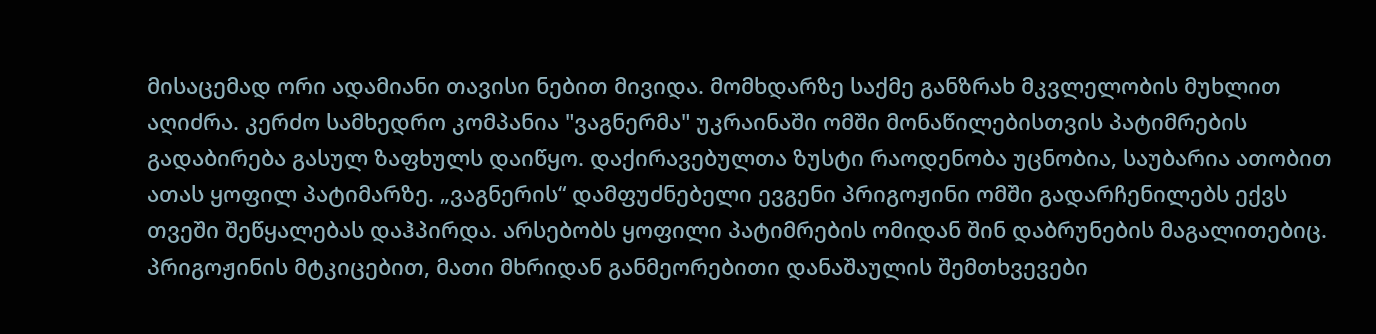მისაცემად ორი ადამიანი თავისი ნებით მივიდა. მომხდარზე საქმე განზრახ მკვლელობის მუხლით აღიძრა. კერძო სამხედრო კომპანია "ვაგნერმა" უკრაინაში ომში მონაწილებისთვის პატიმრების გადაბირება გასულ ზაფხულს დაიწყო. დაქირავებულთა ზუსტი რაოდენობა უცნობია, საუბარია ათობით ათას ყოფილ პატიმარზე. „ვაგნერის“ დამფუძნებელი ევგენი პრიგოჟინი ომში გადარჩენილებს ექვს თვეში შეწყალებას დაჰპირდა. არსებობს ყოფილი პატიმრების ომიდან შინ დაბრუნების მაგალითებიც. პრიგოჟინის მტკიცებით, მათი მხრიდან განმეორებითი დანაშაულის შემთხვევები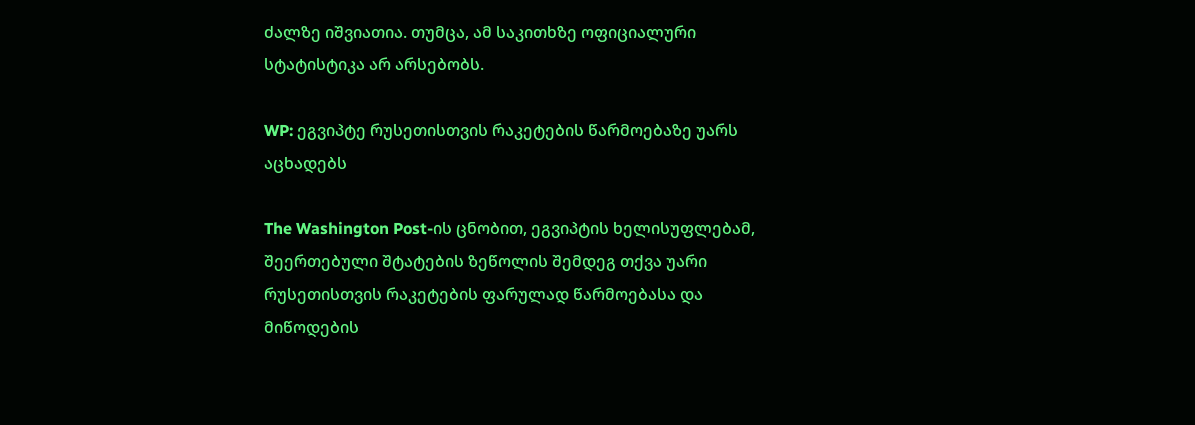ძალზე იშვიათია. თუმცა, ამ საკითხზე ოფიციალური სტატისტიკა არ არსებობს.

WP: ეგვიპტე რუსეთისთვის რაკეტების წარმოებაზე უარს აცხადებს

The Washington Post-ის ცნობით, ეგვიპტის ხელისუფლებამ, შეერთებული შტატების ზეწოლის შემდეგ თქვა უარი რუსეთისთვის რაკეტების ფარულად წარმოებასა და მიწოდების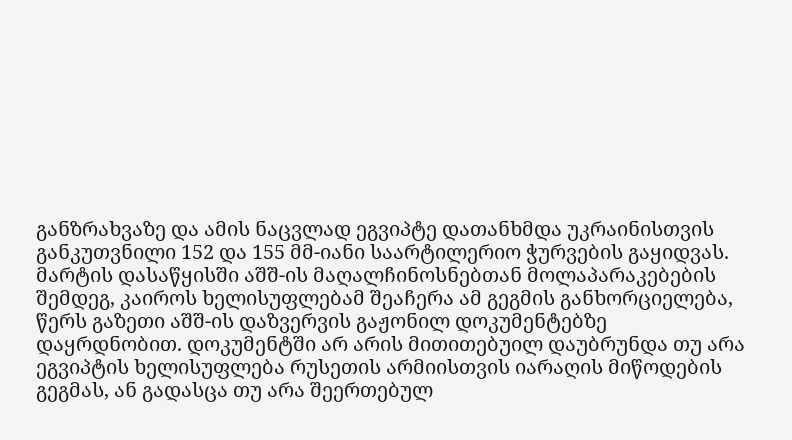განზრახვაზე და ამის ნაცვლად ეგვიპტე დათანხმდა უკრაინისთვის განკუთვნილი 152 და 155 მმ-იანი საარტილერიო ჭურვების გაყიდვას. მარტის დასაწყისში აშშ-ის მაღალჩინოსნებთან მოლაპარაკებების შემდეგ, კაიროს ხელისუფლებამ შეაჩერა ამ გეგმის განხორციელება, წერს გაზეთი აშშ-ის დაზვერვის გაჟონილ დოკუმენტებზე დაყრდნობით. დოკუმენტში არ არის მითითებუილ დაუბრუნდა თუ არა ეგვიპტის ხელისუფლება რუსეთის არმიისთვის იარაღის მიწოდების გეგმას, ან გადასცა თუ არა შეერთებულ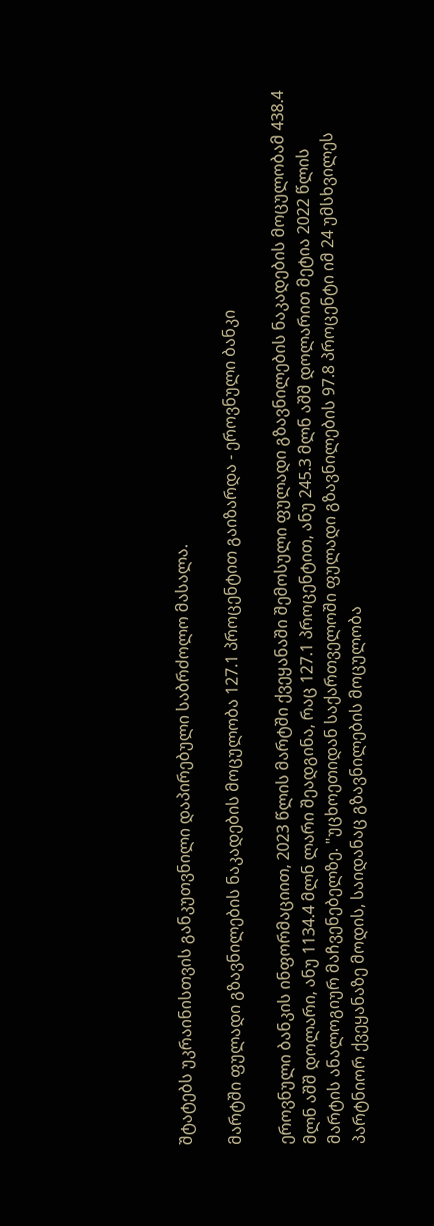შტატებს უკრაინისთვის განკუთვნილი დაპირებული საბრძოლო მასალა.

მარტში ფულადი გზავნილების ნაკადების მოცულობა 127.1 პროცენტით გაიზარდა - ეროვნული ბანკი

ეროვნული ბანკის ინფორმაციით, 2023 წლის მარტში ქვეყანაში შემოსული ფულადი გზავნილების ნაკადების მოცულობამ 438.4 მლნ აშშ დოლარი, ანუ 1134.4 მლნ ლარი შეადგინა, რაც 127.1 პროცენტით, ანუ 245.3 მლნ აშშ დოლარით მეტია 2022 წლის მარტის ანალოგიურ მაჩვენებელზე. "უცხოეთიდან საქართველოში ფულადი გზავნილების 97.8 პროცენტი იმ 24 უმსხვილეს პარტნიორ ქვეყანაზე მოდის, საიდანაც გზავნილების მოცულობა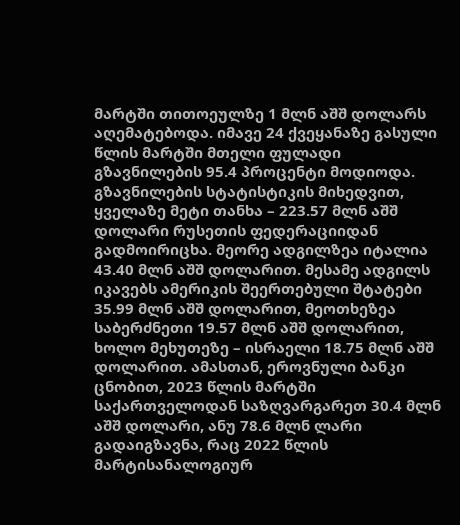მარტში თითოეულზე 1 მლნ აშშ დოლარს აღემატებოდა. იმავე 24 ქვეყანაზე გასული წლის მარტში მთელი ფულადი გზავნილების 95.4 პროცენტი მოდიოდა. გზავნილების სტატისტიკის მიხედვით, ყველაზე მეტი თანხა – 223.57 მლნ აშშ დოლარი რუსეთის ფედერაციიდან გადმოირიცხა. მეორე ადგილზეა იტალია 43.40 მლნ აშშ დოლარით. მესამე ადგილს იკავებს ამერიკის შეერთებული შტატები 35.99 მლნ აშშ დოლარით, მეოთხეზეა საბერძნეთი 19.57 მლნ აშშ დოლარით, ხოლო მეხუთეზე – ისრაელი 18.75 მლნ აშშ დოლარით. ამასთან, ეროვნული ბანკი ცნობით, 2023 წლის მარტში საქართველოდან საზღვარგარეთ 30.4 მლნ აშშ დოლარი, ანუ 78.6 მლნ ლარი გადაიგზავნა, რაც 2022 წლის მარტისანალოგიურ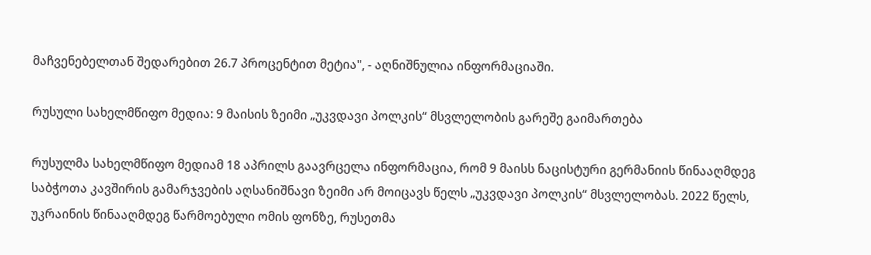მაჩვენებელთან შედარებით 26.7 პროცენტით მეტია", - აღნიშნულია ინფორმაციაში.

რუსული სახელმწიფო მედია: 9 მაისის ზეიმი „უკვდავი პოლკის“ მსვლელობის გარეშე გაიმართება

რუსულმა სახელმწიფო მედიამ 18 აპრილს გაავრცელა ინფორმაცია, რომ 9 მაისს ნაცისტური გერმანიის წინააღმდეგ საბჭოთა კავშირის გამარჯვების აღსანიშნავი ზეიმი არ მოიცავს წელს „უკვდავი პოლკის“ მსვლელობას. 2022 წელს, უკრაინის წინააღმდეგ წარმოებული ომის ფონზე, რუსეთმა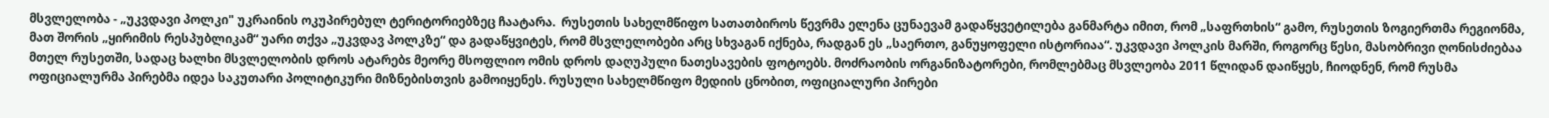მსვლელობა - „უკვდავი პოლკი" უკრაინის ოკუპირებულ ტერიტორიებზეც ჩაატარა.  რუსეთის სახელმწიფო სათათბიროს წევრმა ელენა ცუნაევამ გადაწყვეტილება განმარტა იმით, რომ „საფრთხის“ გამო, რუსეთის ზოგიერთმა რეგიონმა, მათ შორის „ყირიმის რესპუბლიკამ“ უარი თქვა „უკვდავ პოლკზე“ და გადაწყვიტეს, რომ მსვლელობები არც სხვაგან იქნება, რადგან ეს „საერთო, განუყოფელი ისტორიაა“. უკვდავი პოლკის მარში, როგორც წესი, მასობრივი ღონისძიებაა მთელ რუსეთში, სადაც ხალხი მსვლელობის დროს ატარებs მეორე მსოფლიო ომის დროს დაღუპული ნათესავების ფოტოებს. მოძრაობის ორგანიზატორები, რომლებმაც მსვლეობა 2011 წლიდან დაიწყეს, ჩიოდნენ, რომ რუსმა ოფიციალურმა პირებმა იდეა საკუთარი პოლიტიკური მიზნებისთვის გამოიყენეს. რუსული სახელმწიფო მედიის ცნობით, ოფიციალური პირები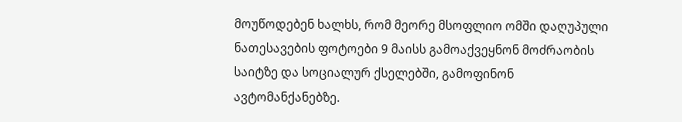მოუწოდებენ ხალხს, რომ მეორე მსოფლიო ომში დაღუპული ნათესავების ფოტოები 9 მაისს გამოაქვეყნონ მოძრაობის საიტზე და სოციალურ ქსელებში, გამოფინონ ავტომანქანებზე.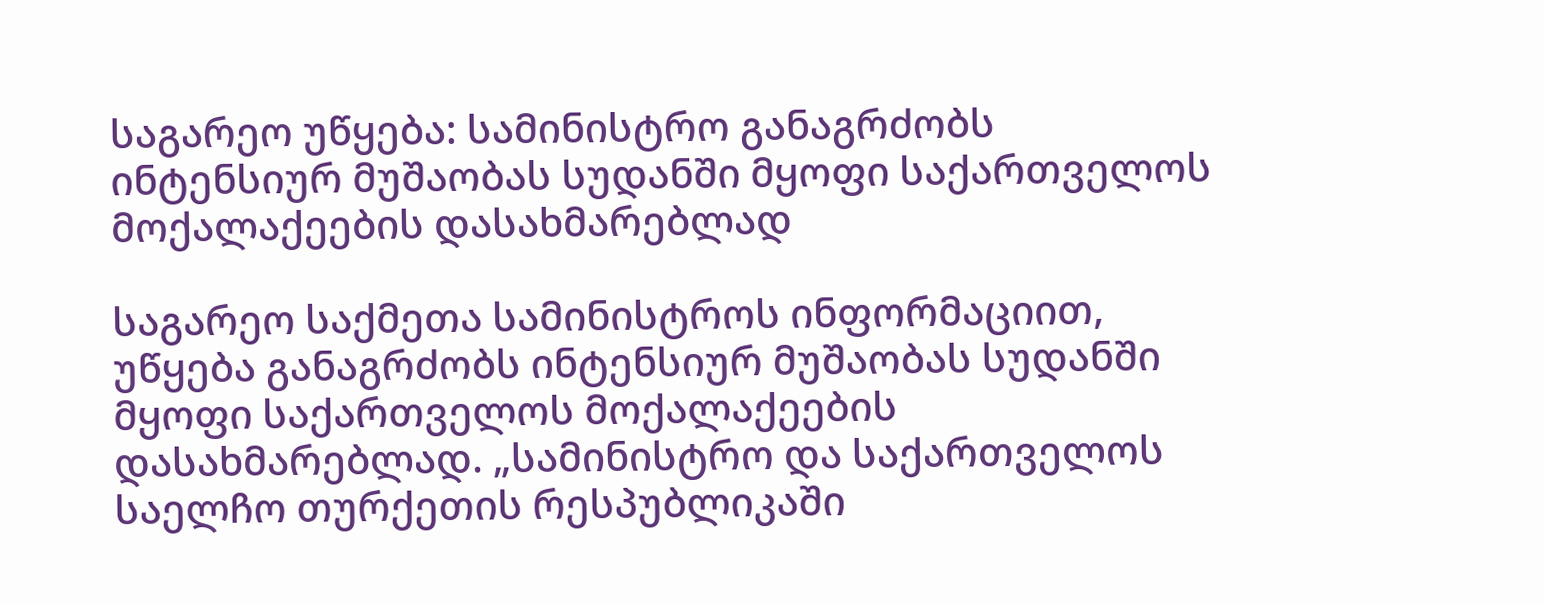საგარეო უწყება: სამინისტრო განაგრძობს ინტენსიურ მუშაობას სუდანში მყოფი საქართველოს მოქალაქეების დასახმარებლად

საგარეო საქმეთა სამინისტროს ინფორმაციით, უწყება განაგრძობს ინტენსიურ მუშაობას სუდანში მყოფი საქართველოს მოქალაქეების დასახმარებლად. „სამინისტრო და საქართველოს საელჩო თურქეთის რესპუბლიკაში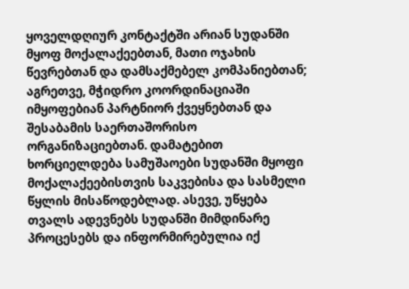ყოველდღიურ კონტაქტში არიან სუდანში მყოფ მოქალაქეებთან, მათი ოჯახის წევრებთან და დამსაქმებელ კომპანიებთან; აგრეთვე, მჭიდრო კოორდინაციაში იმყოფებიან პარტნიორ ქვეყნებთან და შესაბამის საერთაშორისო ორგანიზაციებთან. დამატებით ხორციელდება სამუშაოები სუდანში მყოფი მოქალაქეებისთვის საკვებისა და სასმელი წყლის მისაწოდებლად. ასევე, უწყება თვალს ადევნებს სუდანში მიმდინარე პროცესებს და ინფორმირებულია იქ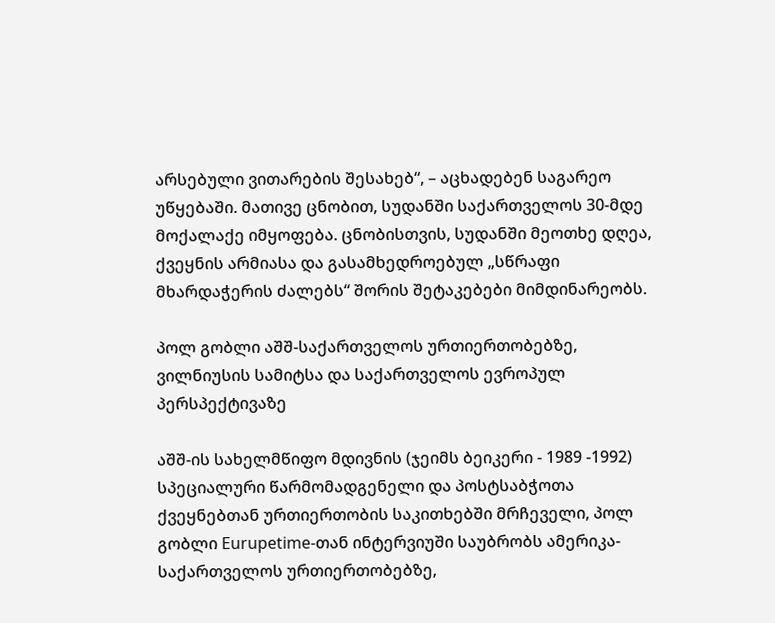არსებული ვითარების შესახებ“, – აცხადებენ საგარეო უწყებაში. მათივე ცნობით, სუდანში საქართველოს 30-მდე მოქალაქე იმყოფება. ცნობისთვის, სუდანში მეოთხე დღეა, ქვეყნის არმიასა და გასამხედროებულ „სწრაფი მხარდაჭერის ძალებს“ შორის შეტაკებები მიმდინარეობს.

პოლ გობლი აშშ-საქართველოს ურთიერთობებზე, ვილნიუსის სამიტსა და საქართველოს ევროპულ პერსპექტივაზე

აშშ-ის სახელმწიფო მდივნის (ჯეიმს ბეიკერი - 1989 -1992) სპეციალური წარმომადგენელი და პოსტსაბჭოთა ქვეყნებთან ურთიერთობის საკითხებში მრჩეველი, პოლ გობლი Eurupetime-თან ინტერვიუში საუბრობს ამერიკა-საქართველოს ურთიერთობებზე,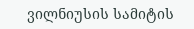ვილნიუსის სამიტის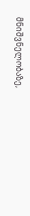მნიშვნელობაზე,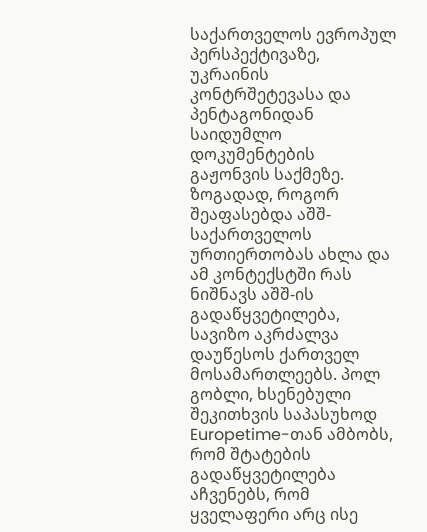საქართველოს ევროპულ პერსპექტივაზე, უკრაინის კონტრშეტევასა და პენტაგონიდან საიდუმლო დოკუმენტების გაჟონვის საქმეზე. ზოგადად, როგორ შეაფასებდა აშშ-საქართველოს ურთიერთობას ახლა და ამ კონტექსტში რას ნიშნავს აშშ-ის გადაწყვეტილება, სავიზო აკრძალვა დაუწესოს ქართველ მოსამართლეებს. პოლ გობლი, ხსენებული შეკითხვის საპასუხოდ Europetime-თან ამბობს, რომ შტატების გადაწყვეტილება აჩვენებს, რომ ყველაფერი არც ისე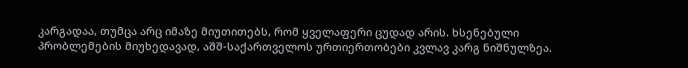კარგადაა, თუმცა არც იმაზე მიუთითებს, რომ ყველაფერი ცუდად არის. ხსენებული პრობლემების მიუხედავად, აშშ-საქართველოს ურთიერთობები კვლავ კარგ ნიშნულზეა.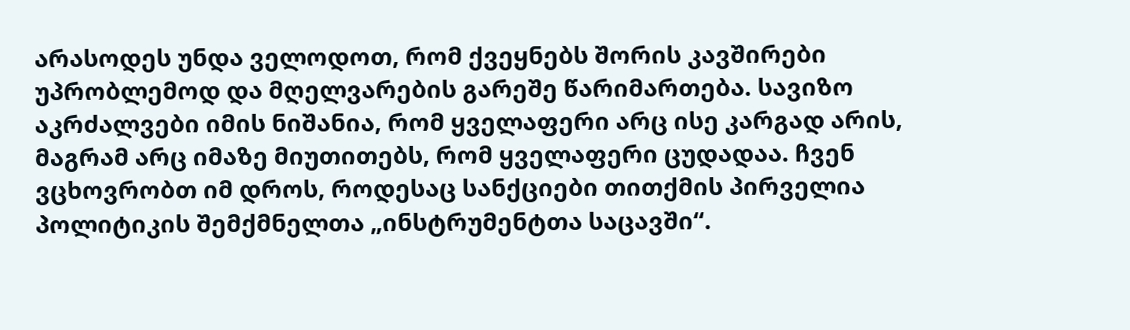არასოდეს უნდა ველოდოთ, რომ ქვეყნებს შორის კავშირები უპრობლემოდ და მღელვარების გარეშე წარიმართება. სავიზო აკრძალვები იმის ნიშანია, რომ ყველაფერი არც ისე კარგად არის, მაგრამ არც იმაზე მიუთითებს, რომ ყველაფერი ცუდადაა. ჩვენ ვცხოვრობთ იმ დროს, როდესაც სანქციები თითქმის პირველია პოლიტიკის შემქმნელთა „ინსტრუმენტთა საცავში“.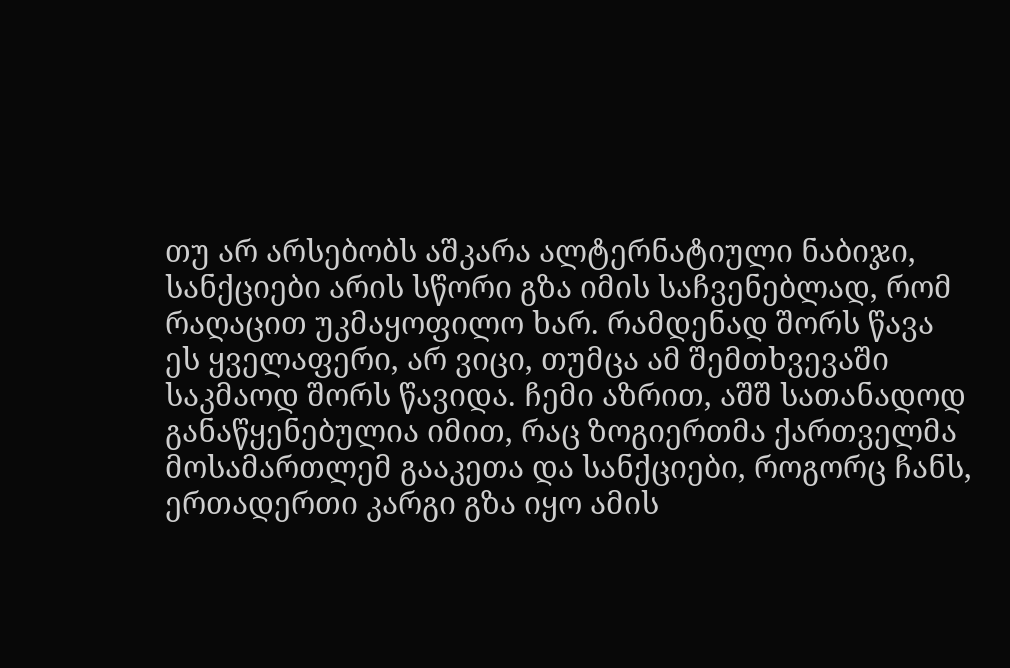თუ არ არსებობს აშკარა ალტერნატიული ნაბიჯი, სანქციები არის სწორი გზა იმის საჩვენებლად, რომ რაღაცით უკმაყოფილო ხარ. რამდენად შორს წავა ეს ყველაფერი, არ ვიცი, თუმცა ამ შემთხვევაში საკმაოდ შორს წავიდა. ჩემი აზრით, აშშ სათანადოდ განაწყენებულია იმით, რაც ზოგიერთმა ქართველმა მოსამართლემ გააკეთა და სანქციები, როგორც ჩანს, ერთადერთი კარგი გზა იყო ამის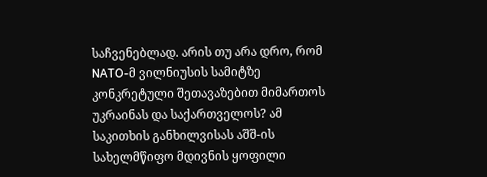საჩვენებლად. არის თუ არა დრო, რომ NATO-მ ვილნიუსის სამიტზე კონკრეტული შეთავაზებით მიმართოს უკრაინას და საქართველოს? ამ საკითხის განხილვისას აშშ-ის სახელმწიფო მდივნის ყოფილი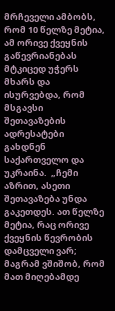მრჩეველი ამბობს, რომ 10 წელზე მეტია, ამ ორივე ქვეყნის გაწევრიანებას მტკიცედ უჭერს მხარს და ისურვებდა, რომ მსგავსი შეთავაზების ადრესატები გახდნენ საქართველო და უკრაინა.  „ჩემი აზრით, ასეთი შეთავაზება უნდა გაკეთდეს. ათ წელზე მეტია, რაც ორივე ქვეყნის წევრობის დამცველი ვარ; მაგრამ ვშიშობ, რომ მათ მიღებამდე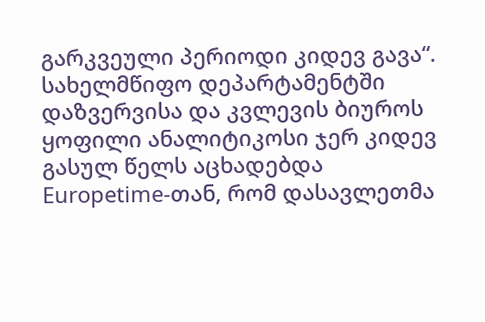გარკვეული პერიოდი კიდევ გავა“. სახელმწიფო დეპარტამენტში დაზვერვისა და კვლევის ბიუროს ყოფილი ანალიტიკოსი ჯერ კიდევ გასულ წელს აცხადებდა Europetime-თან, რომ დასავლეთმა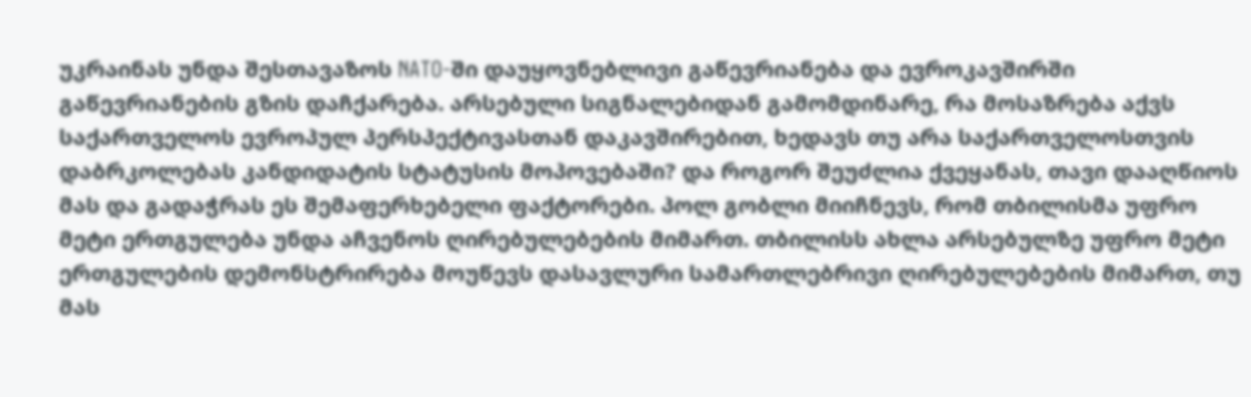უკრაინას უნდა შესთავაზოს NATO-ში დაუყოვნებლივი გაწევრიანება და ევროკავშირში გაწევრიანების გზის დაჩქარება. არსებული სიგნალებიდან გამომდინარე, რა მოსაზრება აქვს საქართველოს ევროპულ პერსპექტივასთან დაკავშირებით, ხედავს თუ არა საქართველოსთვის დაბრკოლებას კანდიდატის სტატუსის მოპოვებაში? და როგორ შეუძლია ქვეყანას, თავი დააღწიოს მას და გადაჭრას ეს შემაფერხებელი ფაქტორები. პოლ გობლი მიიჩნევს, რომ თბილისმა უფრო მეტი ერთგულება უნდა აჩვენოს ღირებულებების მიმართ. თბილისს ახლა არსებულზე უფრო მეტი ერთგულების დემონსტრირება მოუწევს დასავლური სამართლებრივი ღირებულებების მიმართ, თუ მას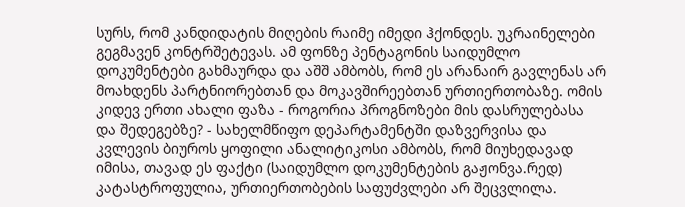სურს, რომ კანდიდატის მიღების რაიმე იმედი ჰქონდეს. უკრაინელები გეგმავენ კონტრშეტევას. ამ ფონზე პენტაგონის საიდუმლო დოკუმენტები გახმაურდა და აშშ ამბობს, რომ ეს არანაირ გავლენას არ მოახდენს პარტნიორებთან და მოკავშირეებთან ურთიერთობაზე. ომის კიდევ ერთი ახალი ფაზა - როგორია პროგნოზები მის დასრულებასა და შედეგებზე? - სახელმწიფო დეპარტამენტში დაზვერვისა და კვლევის ბიუროს ყოფილი ანალიტიკოსი ამბობს, რომ მიუხედავად იმისა, თავად ეს ფაქტი (საიდუმლო დოკუმენტების გაჟონვა.რედ) კატასტროფულია, ურთიერთობების საფუძვლები არ შეცვლილა.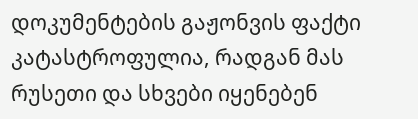დოკუმენტების გაჟონვის ფაქტი კატასტროფულია, რადგან მას რუსეთი და სხვები იყენებენ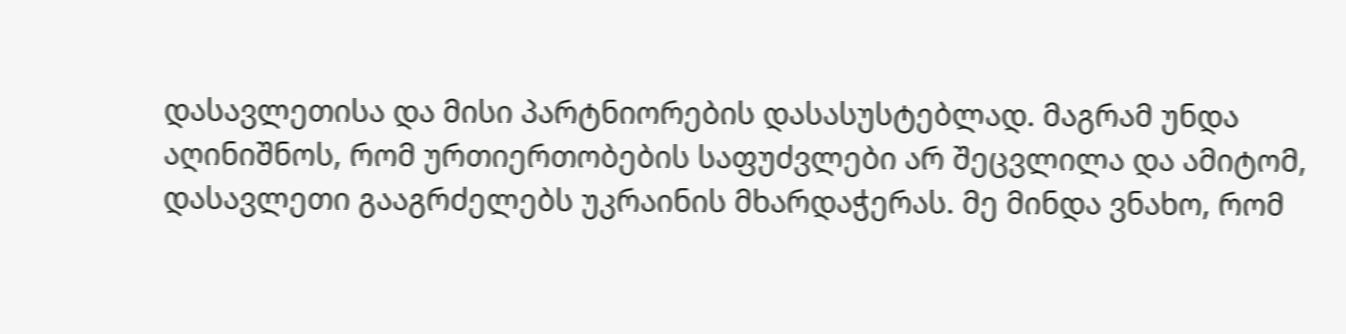დასავლეთისა და მისი პარტნიორების დასასუსტებლად. მაგრამ უნდა აღინიშნოს, რომ ურთიერთობების საფუძვლები არ შეცვლილა და ამიტომ, დასავლეთი გააგრძელებს უკრაინის მხარდაჭერას. მე მინდა ვნახო, რომ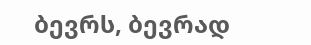ბევრს, ბევრად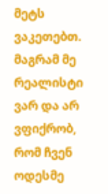მეტს ვაკეთებთ. მაგრამ მე რეალისტი ვარ და არ ვფიქრობ, რომ ჩვენ ოდესმე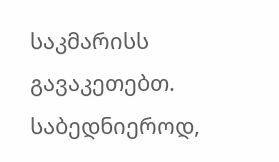საკმარისს გავაკეთებთ. საბედნიეროდ,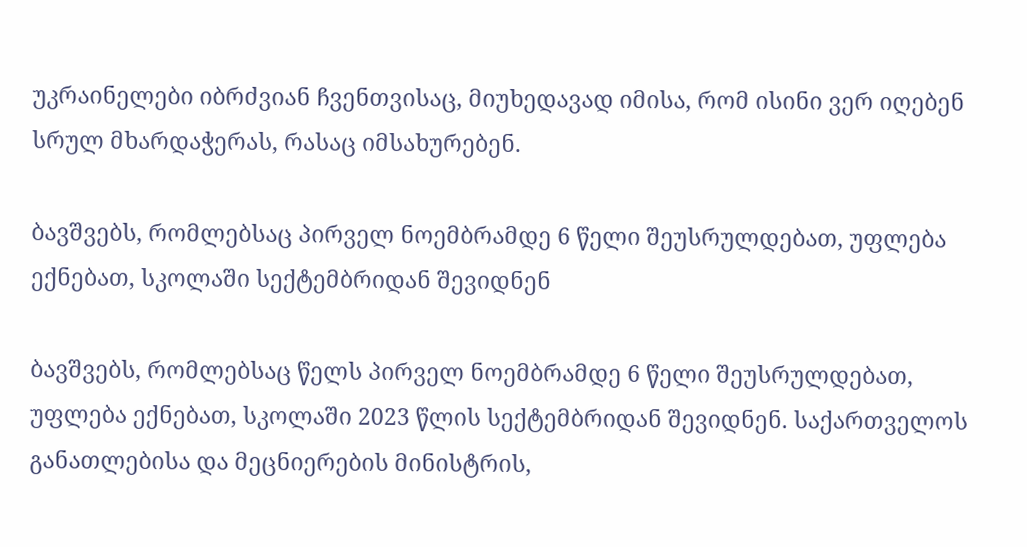უკრაინელები იბრძვიან ჩვენთვისაც, მიუხედავად იმისა, რომ ისინი ვერ იღებენ სრულ მხარდაჭერას, რასაც იმსახურებენ.

ბავშვებს, რომლებსაც პირველ ნოემბრამდე 6 წელი შეუსრულდებათ, უფლება ექნებათ, სკოლაში სექტემბრიდან შევიდნენ

ბავშვებს, რომლებსაც წელს პირველ ნოემბრამდე 6 წელი შეუსრულდებათ, უფლება ექნებათ, სკოლაში 2023 წლის სექტემბრიდან შევიდნენ. საქართველოს განათლებისა და მეცნიერების მინისტრის,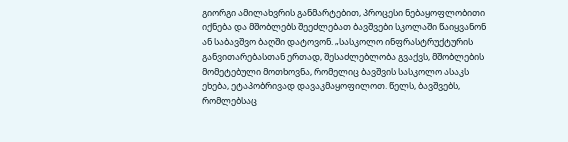გიორგი ამილახვრის განმარტებით, პროცესი ნებაყოფლობითი იქნება და მშობლებს შეეძლებათ ბავშვები სკოლაში წაიყვანონ ან საბავშვო ბაღში დატოვონ. „სასკოლო ინფრასტრუქტურის განვითარებასთან ერთად, შესაძლებლობა გვაქვს, მშობლების მომეტებული მოთხოვნა, რომელიც ბავშვის სასკოლო ასაკს ეხება, ეტაპობრივად დავაკმაყოფილოთ. წელს, ბავშვებს, რომლებსაც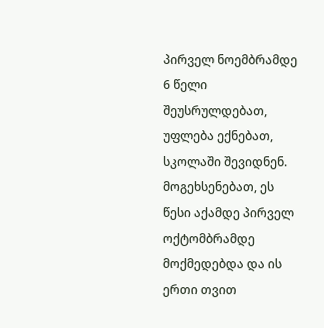პირველ ნოემბრამდე 6 წელი შეუსრულდებათ, უფლება ექნებათ, სკოლაში შევიდნენ. მოგეხსენებათ, ეს წესი აქამდე პირველ ოქტომბრამდე მოქმედებდა და ის ერთი თვით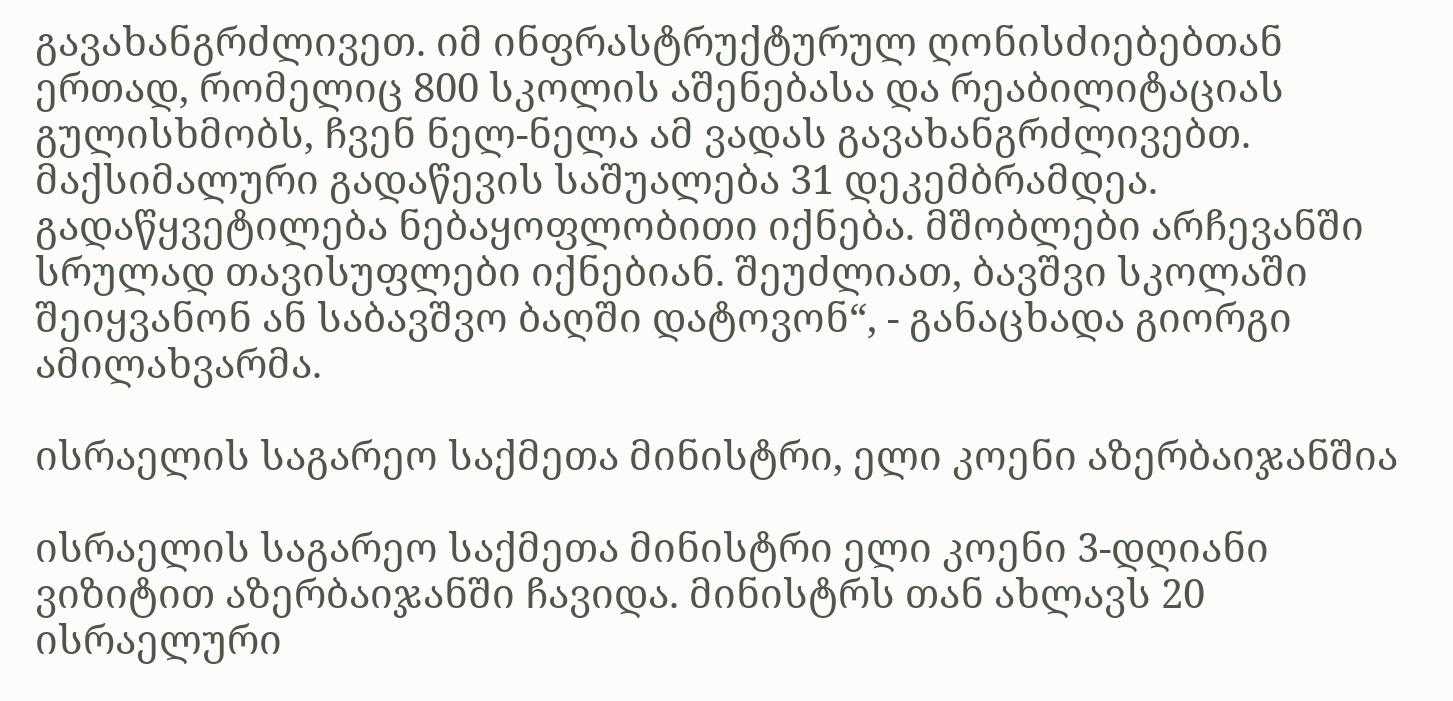გავახანგრძლივეთ. იმ ინფრასტრუქტურულ ღონისძიებებთან ერთად, რომელიც 800 სკოლის აშენებასა და რეაბილიტაციას გულისხმობს, ჩვენ ნელ-ნელა ამ ვადას გავახანგრძლივებთ. მაქსიმალური გადაწევის საშუალება 31 დეკემბრამდეა. გადაწყვეტილება ნებაყოფლობითი იქნება. მშობლები არჩევანში სრულად თავისუფლები იქნებიან. შეუძლიათ, ბავშვი სკოლაში შეიყვანონ ან საბავშვო ბაღში დატოვონ“, - განაცხადა გიორგი ამილახვარმა.

ისრაელის საგარეო საქმეთა მინისტრი, ელი კოენი აზერბაიჯანშია

ისრაელის საგარეო საქმეთა მინისტრი ელი კოენი 3-დღიანი ვიზიტით აზერბაიჯანში ჩავიდა. მინისტრს თან ახლავს 20 ისრაელური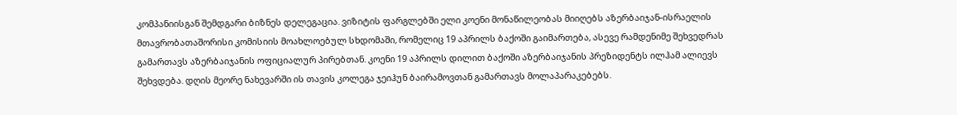კომპანიისგან შემდგარი ბიზნეს დელეგაცია. ვიზიტის ფარგლებში ელი კოენი მონაწილეობას მიიღებს აზერბაიჯან-ისრაელის მთავრობათაშორისი კომისიის მოახლოებულ სხდომაში, რომელიც 19 აპრილს ბაქოში გაიმართება, ასევე რამდენიმე შეხვედრას გამართავს აზერბაიჯანის ოფიციალურ პირებთან. კოენი 19 აპრილს დილით ბაქოში აზერბაიჯანის პრეზიდენტს ილჰამ ალიევს შეხვდება. დღის მეორე ნახევარში ის თავის კოლეგა ჯეიჰუნ ბაირამოვთან გამართავს მოლაპარაკებებს.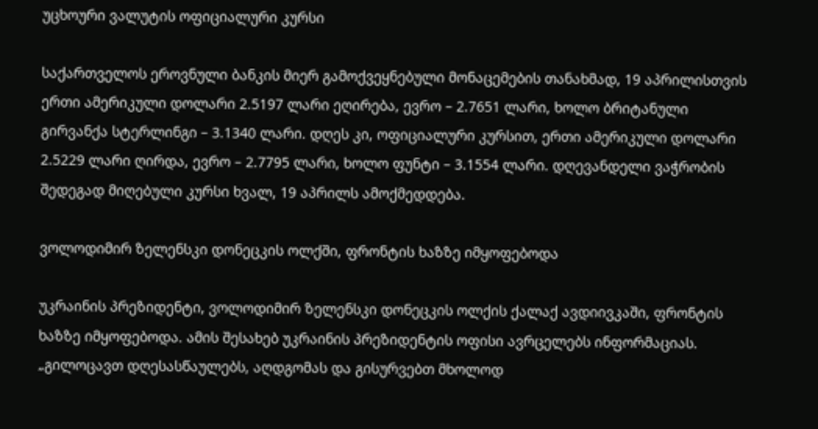უცხოური ვალუტის ოფიციალური კურსი

საქართველოს ეროვნული ბანკის მიერ გამოქვეყნებული მონაცემების თანახმად, 19 აპრილისთვის ერთი ამერიკული დოლარი 2.5197 ლარი ეღირება, ევრო – 2.7651 ლარი, ხოლო ბრიტანული გირვანქა სტერლინგი – 3.1340 ლარი. დღეს კი, ოფიციალური კურსით, ერთი ამერიკული დოლარი 2.5229 ლარი ღირდა, ევრო – 2.7795 ლარი, ხოლო ფუნტი – 3.1554 ლარი. დღევანდელი ვაჭრობის შედეგად მიღებული კურსი ხვალ, 19 აპრილს ამოქმედდება.

ვოლოდიმირ ზელენსკი დონეცკის ოლქში, ფრონტის ხაზზე იმყოფებოდა

უკრაინის პრეზიდენტი, ვოლოდიმირ ზელენსკი დონეცკის ოლქის ქალაქ ავდიივკაში, ფრონტის ხაზზე იმყოფებოდა. ამის შესახებ უკრაინის პრეზიდენტის ოფისი ავრცელებს ინფორმაციას. „გილოცავთ დღესასწაულებს, აღდგომას და გისურვებთ მხოლოდ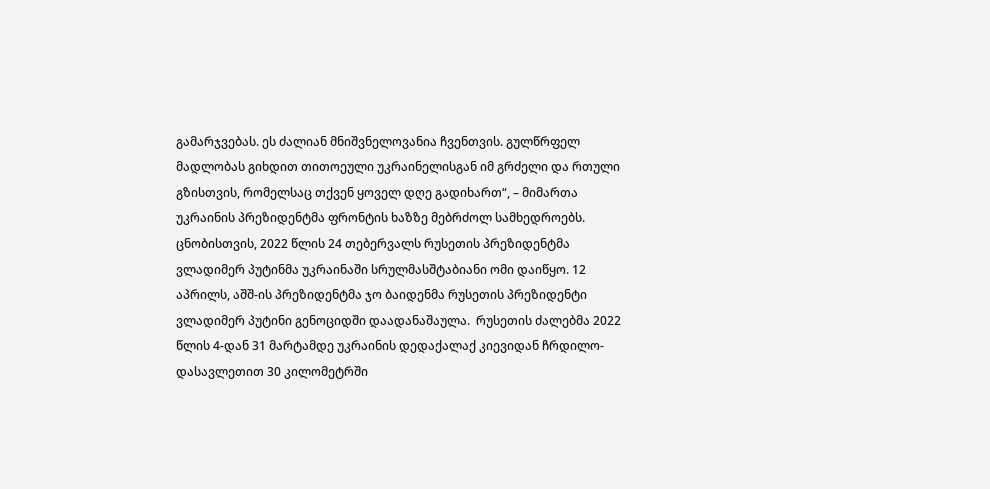გამარჯვებას. ეს ძალიან მნიშვნელოვანია ჩვენთვის. გულწრფელ მადლობას გიხდით თითოეული უკრაინელისგან იმ გრძელი და რთული გზისთვის, რომელსაც თქვენ ყოველ დღე გადიხართ“, – მიმართა უკრაინის პრეზიდენტმა ფრონტის ხაზზე მებრძოლ სამხედროებს. ცნობისთვის, 2022 წლის 24 თებერვალს რუსეთის პრეზიდენტმა ვლადიმერ პუტინმა უკრაინაში სრულმასშტაბიანი ომი დაიწყო. 12 აპრილს, აშშ-ის პრეზიდენტმა ჯო ბაიდენმა რუსეთის პრეზიდენტი ვლადიმერ პუტინი გენოციდში დაადანაშაულა.  რუსეთის ძალებმა 2022 წლის 4-დან 31 მარტამდე უკრაინის დედაქალაქ კიევიდან ჩრდილო-დასავლეთით 30 კილომეტრში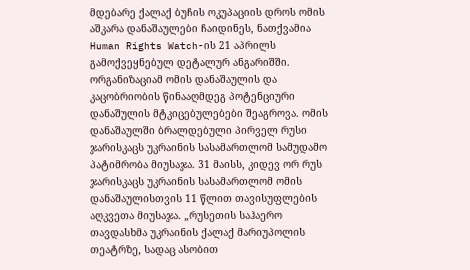მდებარე ქალაქ ბუჩის ოკუპაციის დროს ომის აშკარა დანაშაულები ჩაიდინეს, ნათქვამია Human Rights Watch-ის 21 აპრილს გამოქვეყნებულ დეტალურ ანგარიშში. ორგანიზაციამ ომის დანაშაულის და კაცობრიობის წინააღმდეგ პოტენციური დანაშულის მტკიცებულებები შეაგროვა. ომის დანაშაულში ბრალდებული პირველ რუსი ჯარისკაცს უკრაინის სასამართლომ სამუდამო პატიმრობა მიუსაჯა. 31 მაისს, კიდევ ორ რუს ჯარისკაცს უკრაინის სასამართლომ ომის დანაშაულისთვის 11 წლით თავისუფლების აღკვეთა მიუსაჯა. „რუსეთის საჰაერო თავდასხმა უკრაინის ქალაქ მარიუპოლის თეატრზე, სადაც ასობით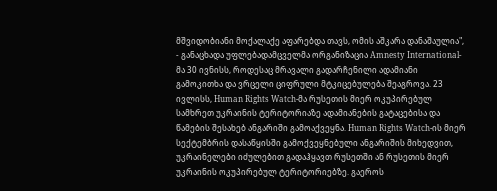მშვიდობიანი მოქალაქე აფარებდა თავს, ომის აშკარა დანაშაულია", - განაცხადა უფლებადამცველმა ორგანიზაცია Amnesty International-მა 30 ივნისს, როდესაც მრავალი გადარჩენილი ადამიანი გამოკითხა და ვრცელი ციფრული მტკიცებულება შეაგროვა. 23 ივლისს, Human Rights Watch-მა რუსეთის მიერ ოკუპირებულ სამხრეთ უკრაინის ტერიტორიაზე ადამიანების გატაცებისა და წამების შესახებ ანგარიში გამოაქვეყნა. Human Rights Watch-ის მიერ სექტემბრის დასაწყისში გამოქვეყნებული ანგარიშის მიხედვით, უკრაინელები იძულებით გადაჰყავთ რუსეთში ან რუსეთის მიერ უკრაინის ოკუპირებულ ტერიტორიებზე. გაეროს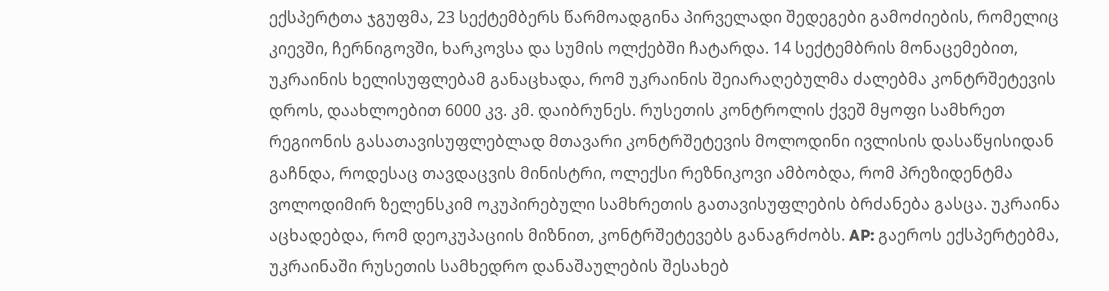ექსპერტთა ჯგუფმა, 23 სექტემბერს წარმოადგინა პირველადი შედეგები გამოძიების, რომელიც კიევში, ჩერნიგოვში, ხარკოვსა და სუმის ოლქებში ჩატარდა. 14 სექტემბრის მონაცემებით, უკრაინის ხელისუფლებამ განაცხადა, რომ უკრაინის შეიარაღებულმა ძალებმა კონტრშეტევის დროს, დაახლოებით 6000 კვ. კმ. დაიბრუნეს. რუსეთის კონტროლის ქვეშ მყოფი სამხრეთ რეგიონის გასათავისუფლებლად მთავარი კონტრშეტევის მოლოდინი ივლისის დასაწყისიდან გაჩნდა, როდესაც თავდაცვის მინისტრი, ოლექსი რეზნიკოვი ამბობდა, რომ პრეზიდენტმა ვოლოდიმირ ზელენსკიმ ოკუპირებული სამხრეთის გათავისუფლების ბრძანება გასცა. უკრაინა აცხადებდა, რომ დეოკუპაციის მიზნით, კონტრშეტევებს განაგრძობს. AP: გაეროს ექსპერტებმა, უკრაინაში რუსეთის სამხედრო დანაშაულების შესახებ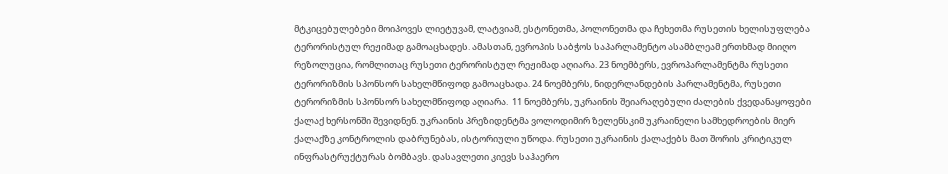მტკიცებულებები მოიპოვეს ლიეტუვამ, ლატვიამ, ესტონეთმა, პოლონეთმა და ჩეხეთმა რუსეთის ხელისუფლება ტერორისტულ რეჟიმად გამოაცხადეს. ამასთან, ევროპის საბჭოს საპარლამენტო ასამბლეამ ერთხმად მიიღო რეზოლუცია, რომლითაც რუსეთი ტერორისტულ რეჟიმად აღიარა. 23 ნოემბერს, ევროპარლამენტმა რუსეთი ტერორიზმის სპონსორ სახელმწიფოდ გამოაცხადა. 24 ნოემბერს, ნიდერლანდების პარლამენტმა, რუსეთი ტერორიზმის სპონსორ სახელმწიფოდ აღიარა.  11 ნოემბერს, უკრაინის შეიარაღებული ძალების ქვედანაყოფები ქალაქ ხერსონში შევიდნენ. უკრაინის პრეზიდენტმა ვოლოდიმირ ზელენსკიმ უკრაინელი სამხედროების მიერ ქალაქზე კონტროლის დაბრუნებას, ისტორიული უწოდა. რუსეთი უკრაინის ქალაქებს მათ შორის კრიტიკულ ინფრასტრუქტურას ბომბავს. დასავლეთი კიევს საჰაერო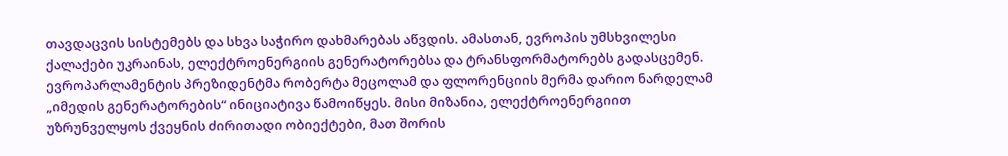თავდაცვის სისტემებს და სხვა საჭირო დახმარებას აწვდის. ამასთან, ევროპის უმსხვილესი ქალაქები უკრაინას, ელექტროენერგიის გენერატორებსა და ტრანსფორმატორებს გადასცემენ. ევროპარლამენტის პრეზიდენტმა რობერტა მეცოლამ და ფლორენციის მერმა დარიო ნარდელამ „იმედის გენერატორების“ ინიციატივა წამოიწყეს. მისი მიზანია, ელექტროენერგიით უზრუნველყოს ქვეყნის ძირითადი ობიექტები, მათ შორის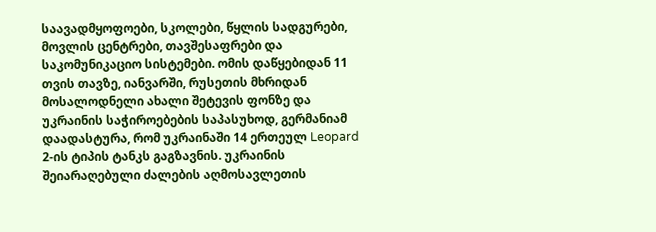საავადმყოფოები, სკოლები, წყლის სადგურები, მოვლის ცენტრები, თავშესაფრები და საკომუნიკაციო სისტემები. ომის დაწყებიდან 11 თვის თავზე, იანვარში, რუსეთის მხრიდან მოსალოდნელი ახალი შეტევის ფონზე და უკრაინის საჭიროებების საპასუხოდ, გერმანიამ დაადასტურა, რომ უკრაინაში 14 ერთეულ Leopard 2-ის ტიპის ტანკს გაგზავნის. უკრაინის შეიარაღებული ძალების აღმოსავლეთის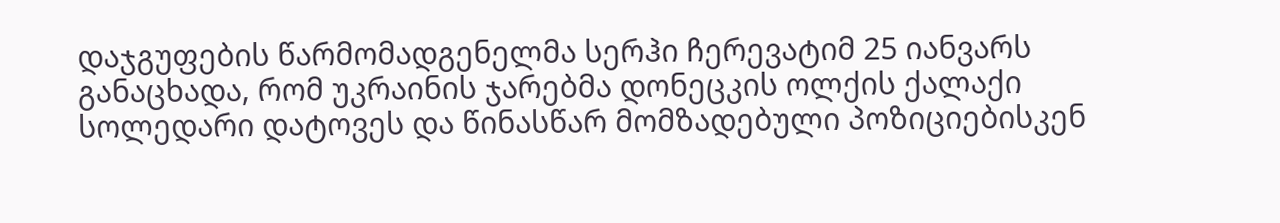დაჯგუფების წარმომადგენელმა სერჰი ჩერევატიმ 25 იანვარს განაცხადა, რომ უკრაინის ჯარებმა დონეცკის ოლქის ქალაქი სოლედარი დატოვეს და წინასწარ მომზადებული პოზიციებისკენ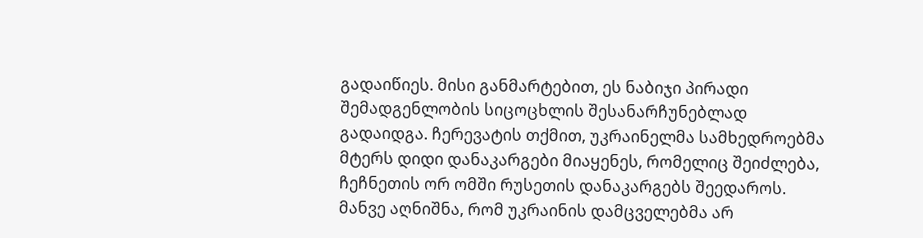გადაიწიეს. მისი განმარტებით, ეს ნაბიჯი პირადი შემადგენლობის სიცოცხლის შესანარჩუნებლად გადაიდგა. ჩერევატის თქმით, უკრაინელმა სამხედროებმა მტერს დიდი დანაკარგები მიაყენეს, რომელიც შეიძლება, ჩეჩნეთის ორ ომში რუსეთის დანაკარგებს შეედაროს. მანვე აღნიშნა, რომ უკრაინის დამცველებმა არ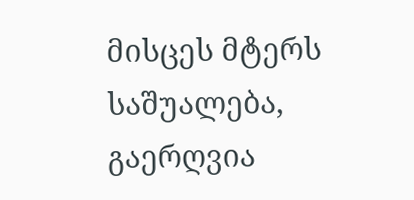მისცეს მტერს საშუალება, გაერღვია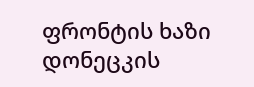ფრონტის ხაზი დონეცკის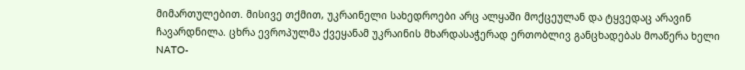მიმართულებით. მისივე თქმით, უკრაინელი სახედროები არც ალყაში მოქცეულან და ტყვედაც არავინ ჩავარდნილა. ცხრა ევროპულმა ქვეყანამ უკრაინის მხარდასაჭერად ერთობლივ განცხადებას მოაწერა ხელი NATO-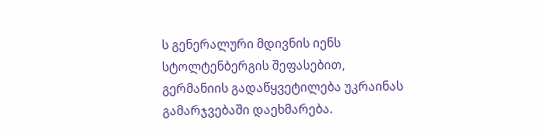ს გენერალური მდივნის იენს სტოლტენბერგის შეფასებით, გერმანიის გადაწყვეტილება უკრაინას გამარჯვებაში დაეხმარება.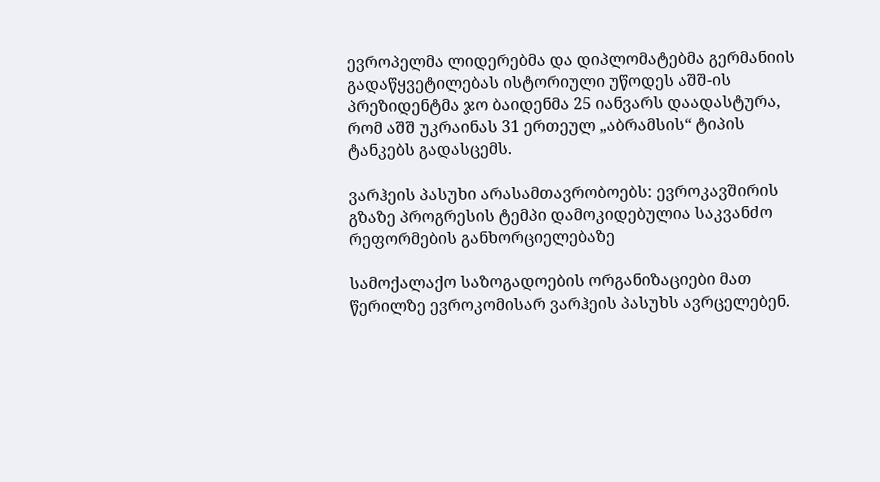ევროპელმა ლიდერებმა და დიპლომატებმა გერმანიის გადაწყვეტილებას ისტორიული უწოდეს აშშ-ის პრეზიდენტმა ჯო ბაიდენმა 25 იანვარს დაადასტურა, რომ აშშ უკრაინას 31 ერთეულ „აბრამსის“ ტიპის ტანკებს გადასცემს.

ვარჰეის პასუხი არასამთავრობოებს: ევროკავშირის გზაზე პროგრესის ტემპი დამოკიდებულია საკვანძო რეფორმების განხორციელებაზე

სამოქალაქო საზოგადოების ორგანიზაციები მათ წერილზე ევროკომისარ ვარჰეის პასუხს ავრცელებენ.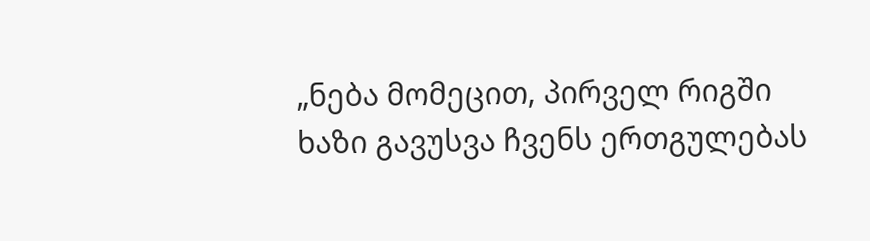„ნება მომეცით, პირველ რიგში ხაზი გავუსვა ჩვენს ერთგულებას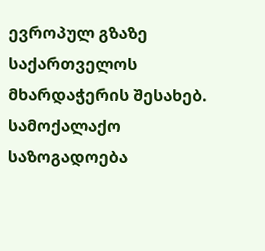ევროპულ გზაზე საქართველოს მხარდაჭერის შესახებ. სამოქალაქო საზოგადოება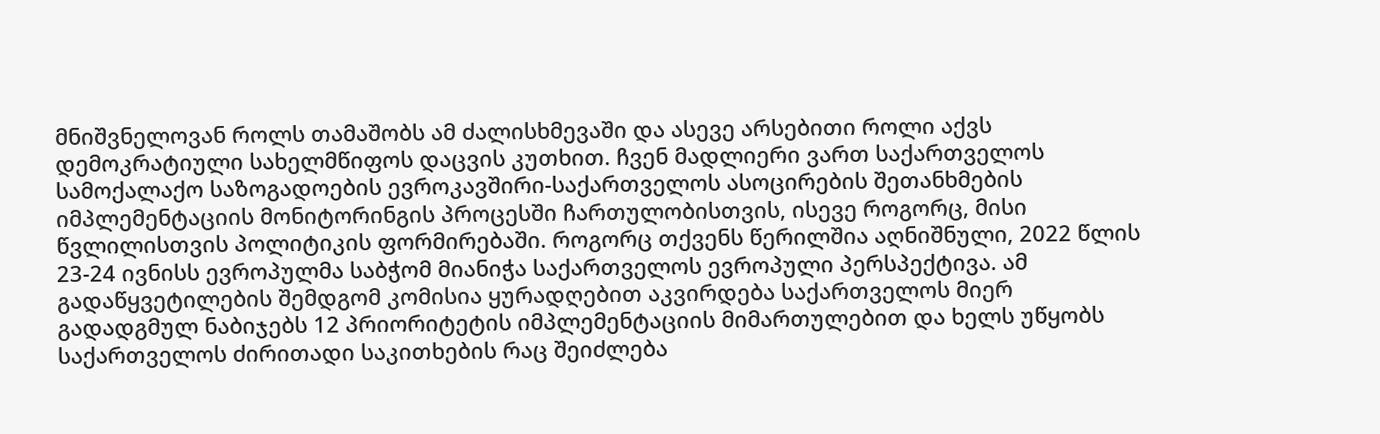მნიშვნელოვან როლს თამაშობს ამ ძალისხმევაში და ასევე არსებითი როლი აქვს დემოკრატიული სახელმწიფოს დაცვის კუთხით. ჩვენ მადლიერი ვართ საქართველოს სამოქალაქო საზოგადოების ევროკავშირი-საქართველოს ასოცირების შეთანხმების იმპლემენტაციის მონიტორინგის პროცესში ჩართულობისთვის, ისევე როგორც, მისი წვლილისთვის პოლიტიკის ფორმირებაში. როგორც თქვენს წერილშია აღნიშნული, 2022 წლის 23-24 ივნისს ევროპულმა საბჭომ მიანიჭა საქართველოს ევროპული პერსპექტივა. ამ გადაწყვეტილების შემდგომ კომისია ყურადღებით აკვირდება საქართველოს მიერ გადადგმულ ნაბიჯებს 12 პრიორიტეტის იმპლემენტაციის მიმართულებით და ხელს უწყობს საქართველოს ძირითადი საკითხების რაც შეიძლება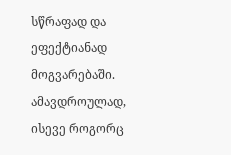სწრაფად და ეფექტიანად მოგვარებაში. ამავდროულად, ისევე როგორც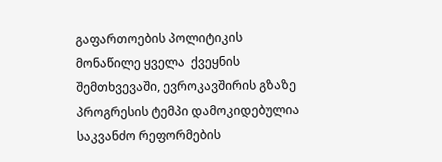გაფართოების პოლიტიკის მონაწილე ყველა  ქვეყნის შემთხვევაში, ევროკავშირის გზაზე პროგრესის ტემპი დამოკიდებულია საკვანძო რეფორმების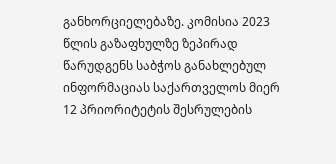განხორციელებაზე. კომისია 2023 წლის გაზაფხულზე ზეპირად წარუდგენს საბჭოს განახლებულ ინფორმაციას საქართველოს მიერ 12 პრიორიტეტის შესრულების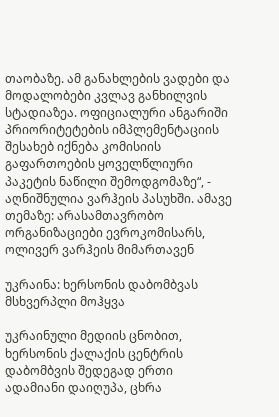თაობაზე. ამ განახლების ვადები და მოდალობები კვლავ განხილვის სტადიაზეა. ოფიციალური ანგარიში პრიორიტეტების იმპლემენტაციის შესახებ იქნება კომისიის  გაფართოების ყოველწლიური პაკეტის ნაწილი შემოდგომაზე“, - აღნიშნულია ვარჰეის პასუხში. ამავე თემაზე: არასამთავრობო ორგანიზაციები ევროკომისარს, ოლივერ ვარჰეის მიმართავენ

უკრაინა: ხერსონის დაბომბვას მსხვერპლი მოჰყვა

უკრაინული მედიის ცნობით, ხერსონის ქალაქის ცენტრის დაბომბვის შედეგად ერთი ადამიანი დაიღუპა, ცხრა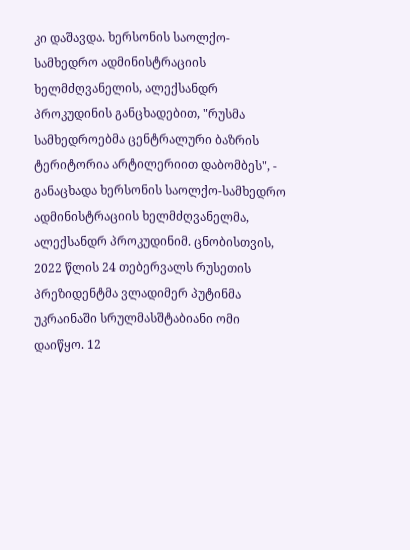კი დაშავდა. ხერსონის საოლქო-სამხედრო ადმინისტრაციის ხელმძღვანელის, ალექსანდრ პროკუდინის განცხადებით, "რუსმა სამხედროებმა ცენტრალური ბაზრის ტერიტორია არტილერიით დაბომბეს", - განაცხადა ხერსონის საოლქო-სამხედრო ადმინისტრაციის ხელმძღვანელმა, ალექსანდრ პროკუდინიმ. ცნობისთვის, 2022 წლის 24 თებერვალს რუსეთის პრეზიდენტმა ვლადიმერ პუტინმა უკრაინაში სრულმასშტაბიანი ომი დაიწყო. 12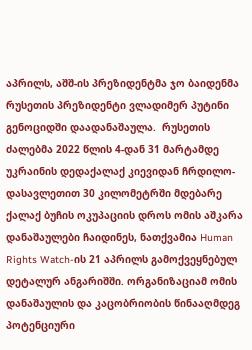აპრილს, აშშ-ის პრეზიდენტმა ჯო ბაიდენმა რუსეთის პრეზიდენტი ვლადიმერ პუტინი გენოციდში დაადანაშაულა.  რუსეთის ძალებმა 2022 წლის 4-დან 31 მარტამდე უკრაინის დედაქალაქ კიევიდან ჩრდილო-დასავლეთით 30 კილომეტრში მდებარე ქალაქ ბუჩის ოკუპაციის დროს ომის აშკარა დანაშაულები ჩაიდინეს, ნათქვამია Human Rights Watch-ის 21 აპრილს გამოქვეყნებულ დეტალურ ანგარიშში. ორგანიზაციამ ომის დანაშაულის და კაცობრიობის წინააღმდეგ პოტენციური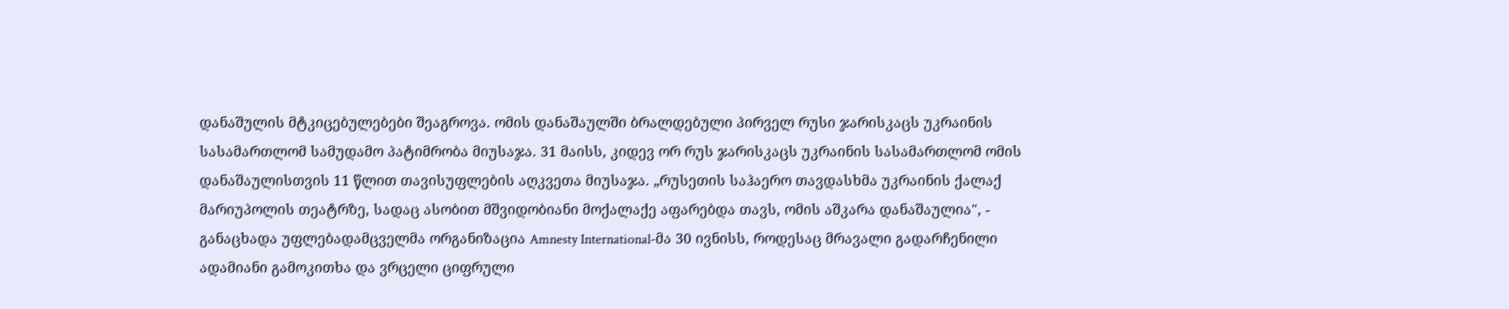დანაშულის მტკიცებულებები შეაგროვა. ომის დანაშაულში ბრალდებული პირველ რუსი ჯარისკაცს უკრაინის სასამართლომ სამუდამო პატიმრობა მიუსაჯა. 31 მაისს, კიდევ ორ რუს ჯარისკაცს უკრაინის სასამართლომ ომის დანაშაულისთვის 11 წლით თავისუფლების აღკვეთა მიუსაჯა. „რუსეთის საჰაერო თავდასხმა უკრაინის ქალაქ მარიუპოლის თეატრზე, სადაც ასობით მშვიდობიანი მოქალაქე აფარებდა თავს, ომის აშკარა დანაშაულია", - განაცხადა უფლებადამცველმა ორგანიზაცია Amnesty International-მა 30 ივნისს, როდესაც მრავალი გადარჩენილი ადამიანი გამოკითხა და ვრცელი ციფრული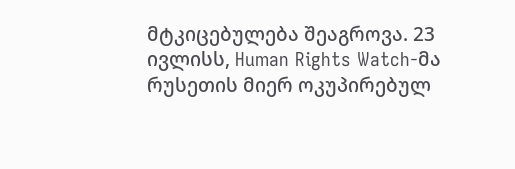მტკიცებულება შეაგროვა. 23 ივლისს, Human Rights Watch-მა რუსეთის მიერ ოკუპირებულ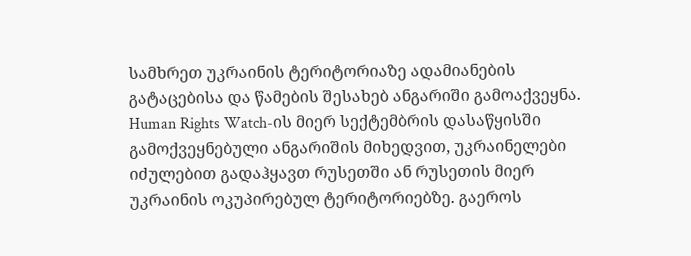სამხრეთ უკრაინის ტერიტორიაზე ადამიანების გატაცებისა და წამების შესახებ ანგარიში გამოაქვეყნა. Human Rights Watch-ის მიერ სექტემბრის დასაწყისში გამოქვეყნებული ანგარიშის მიხედვით, უკრაინელები იძულებით გადაჰყავთ რუსეთში ან რუსეთის მიერ უკრაინის ოკუპირებულ ტერიტორიებზე. გაეროს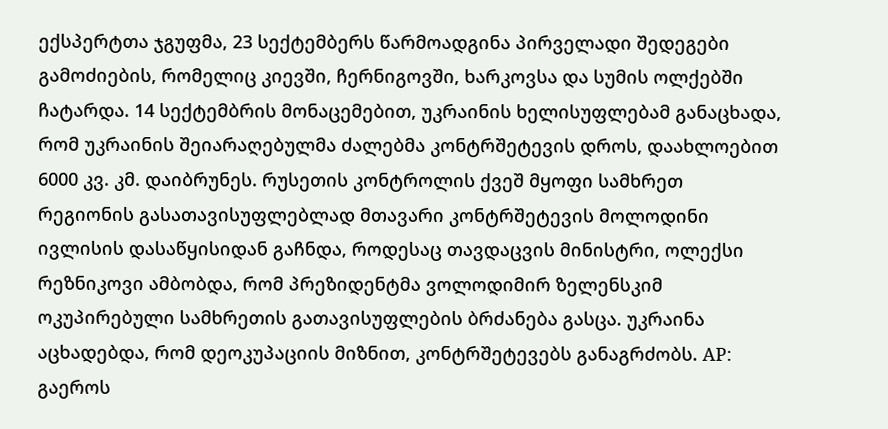ექსპერტთა ჯგუფმა, 23 სექტემბერს წარმოადგინა პირველადი შედეგები გამოძიების, რომელიც კიევში, ჩერნიგოვში, ხარკოვსა და სუმის ოლქებში ჩატარდა. 14 სექტემბრის მონაცემებით, უკრაინის ხელისუფლებამ განაცხადა, რომ უკრაინის შეიარაღებულმა ძალებმა კონტრშეტევის დროს, დაახლოებით 6000 კვ. კმ. დაიბრუნეს. რუსეთის კონტროლის ქვეშ მყოფი სამხრეთ რეგიონის გასათავისუფლებლად მთავარი კონტრშეტევის მოლოდინი ივლისის დასაწყისიდან გაჩნდა, როდესაც თავდაცვის მინისტრი, ოლექსი რეზნიკოვი ამბობდა, რომ პრეზიდენტმა ვოლოდიმირ ზელენსკიმ ოკუპირებული სამხრეთის გათავისუფლების ბრძანება გასცა. უკრაინა აცხადებდა, რომ დეოკუპაციის მიზნით, კონტრშეტევებს განაგრძობს. AP: გაეროს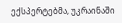ექსპერტებმა, უკრაინაში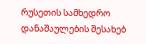რუსეთის სამხედრო დანაშაულების შესახებ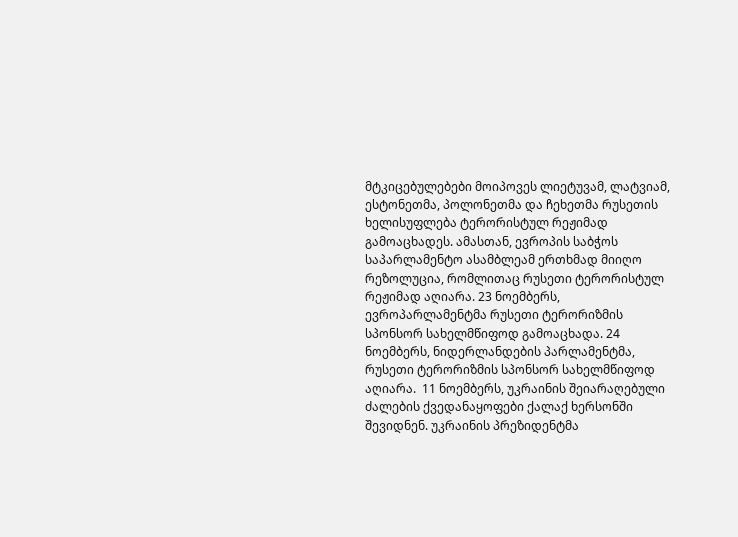მტკიცებულებები მოიპოვეს ლიეტუვამ, ლატვიამ, ესტონეთმა, პოლონეთმა და ჩეხეთმა რუსეთის ხელისუფლება ტერორისტულ რეჟიმად გამოაცხადეს. ამასთან, ევროპის საბჭოს საპარლამენტო ასამბლეამ ერთხმად მიიღო რეზოლუცია, რომლითაც რუსეთი ტერორისტულ რეჟიმად აღიარა. 23 ნოემბერს, ევროპარლამენტმა რუსეთი ტერორიზმის სპონსორ სახელმწიფოდ გამოაცხადა. 24 ნოემბერს, ნიდერლანდების პარლამენტმა, რუსეთი ტერორიზმის სპონსორ სახელმწიფოდ აღიარა.  11 ნოემბერს, უკრაინის შეიარაღებული ძალების ქვედანაყოფები ქალაქ ხერსონში შევიდნენ. უკრაინის პრეზიდენტმა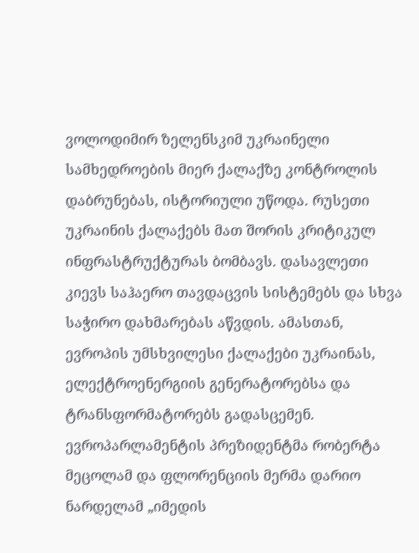ვოლოდიმირ ზელენსკიმ უკრაინელი სამხედროების მიერ ქალაქზე კონტროლის დაბრუნებას, ისტორიული უწოდა. რუსეთი უკრაინის ქალაქებს მათ შორის კრიტიკულ ინფრასტრუქტურას ბომბავს. დასავლეთი კიევს საჰაერო თავდაცვის სისტემებს და სხვა საჭირო დახმარებას აწვდის. ამასთან, ევროპის უმსხვილესი ქალაქები უკრაინას, ელექტროენერგიის გენერატორებსა და ტრანსფორმატორებს გადასცემენ. ევროპარლამენტის პრეზიდენტმა რობერტა მეცოლამ და ფლორენციის მერმა დარიო ნარდელამ „იმედის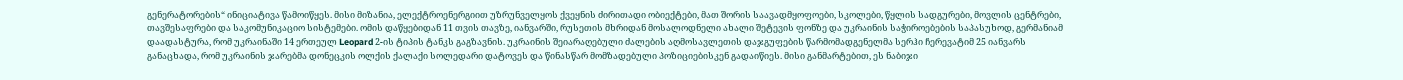გენერატორების“ ინიციატივა წამოიწყეს. მისი მიზანია, ელექტროენერგიით უზრუნველყოს ქვეყნის ძირითადი ობიექტები, მათ შორის საავადმყოფოები, სკოლები, წყლის სადგურები, მოვლის ცენტრები, თავშესაფრები და საკომუნიკაციო სისტემები. ომის დაწყებიდან 11 თვის თავზე, იანვარში, რუსეთის მხრიდან მოსალოდნელი ახალი შეტევის ფონზე და უკრაინის საჭიროებების საპასუხოდ, გერმანიამ დაადასტურა, რომ უკრაინაში 14 ერთეულ Leopard 2-ის ტიპის ტანკს გაგზავნის. უკრაინის შეიარაღებული ძალების აღმოსავლეთის დაჯგუფების წარმომადგენელმა სერჰი ჩერევატიმ 25 იანვარს განაცხადა, რომ უკრაინის ჯარებმა დონეცკის ოლქის ქალაქი სოლედარი დატოვეს და წინასწარ მომზადებული პოზიციებისკენ გადაიწიეს. მისი განმარტებით, ეს ნაბიჯი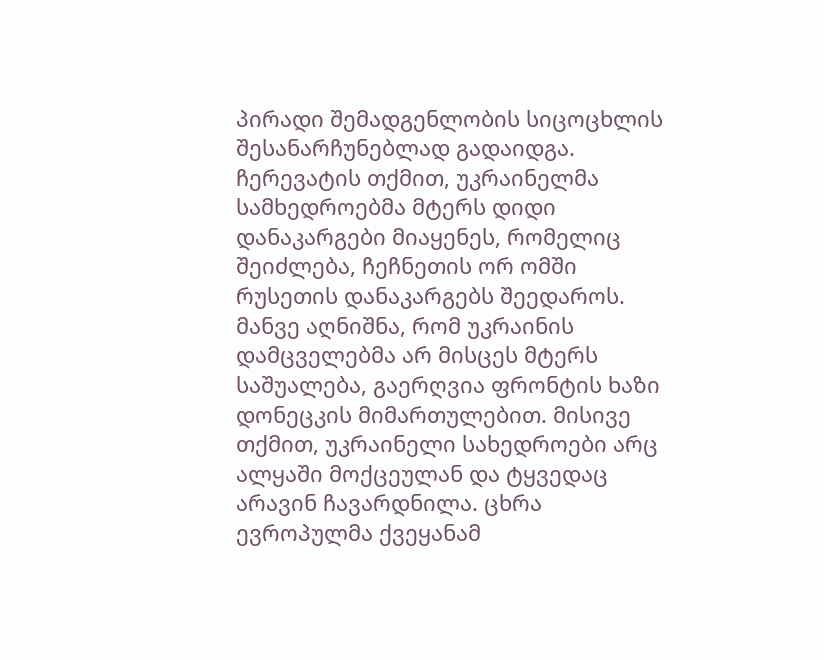პირადი შემადგენლობის სიცოცხლის შესანარჩუნებლად გადაიდგა. ჩერევატის თქმით, უკრაინელმა სამხედროებმა მტერს დიდი დანაკარგები მიაყენეს, რომელიც შეიძლება, ჩეჩნეთის ორ ომში რუსეთის დანაკარგებს შეედაროს. მანვე აღნიშნა, რომ უკრაინის დამცველებმა არ მისცეს მტერს საშუალება, გაერღვია ფრონტის ხაზი დონეცკის მიმართულებით. მისივე თქმით, უკრაინელი სახედროები არც ალყაში მოქცეულან და ტყვედაც არავინ ჩავარდნილა. ცხრა ევროპულმა ქვეყანამ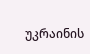უკრაინის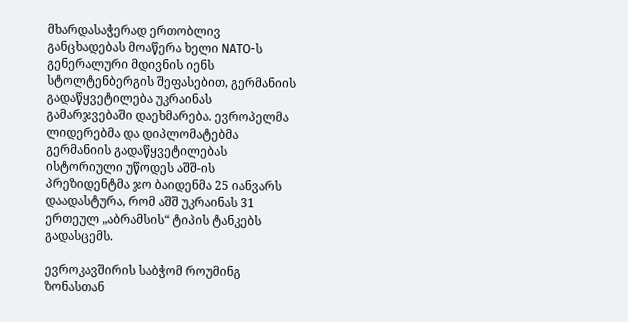მხარდასაჭერად ერთობლივ განცხადებას მოაწერა ხელი NATO-ს გენერალური მდივნის იენს სტოლტენბერგის შეფასებით, გერმანიის გადაწყვეტილება უკრაინას გამარჯვებაში დაეხმარება. ევროპელმა ლიდერებმა და დიპლომატებმა გერმანიის გადაწყვეტილებას ისტორიული უწოდეს აშშ-ის პრეზიდენტმა ჯო ბაიდენმა 25 იანვარს დაადასტურა, რომ აშშ უკრაინას 31 ერთეულ „აბრამსის“ ტიპის ტანკებს გადასცემს.

ევროკავშირის საბჭომ როუმინგ ზონასთან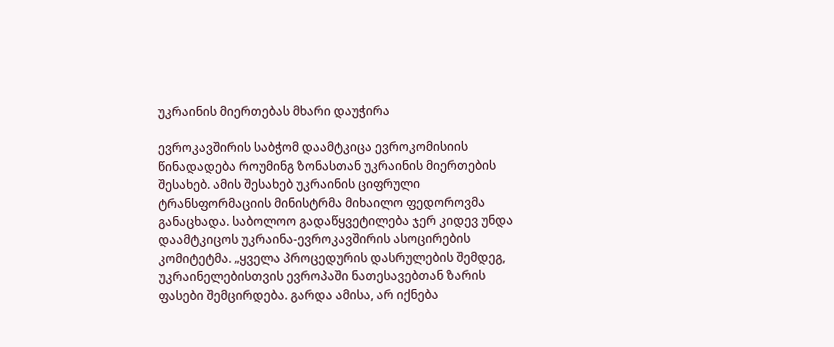უკრაინის მიერთებას მხარი დაუჭირა

ევროკავშირის საბჭომ დაამტკიცა ევროკომისიის წინადადება როუმინგ ზონასთან უკრაინის მიერთების შესახებ. ამის შესახებ უკრაინის ციფრული ტრანსფორმაციის მინისტრმა მიხაილო ფედოროვმა განაცხადა. საბოლოო გადაწყვეტილება ჯერ კიდევ უნდა დაამტკიცოს უკრაინა-ევროკავშირის ასოცირების კომიტეტმა. „ყველა პროცედურის დასრულების შემდეგ, უკრაინელებისთვის ევროპაში ნათესავებთან ზარის ფასები შემცირდება. გარდა ამისა, არ იქნება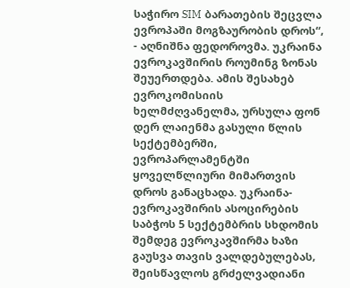საჭირო SIM ბარათების შეცვლა ევროპაში მოგზაურობის დროს“, - აღნიშნა ფედოროვმა. უკრაინა ევროკავშირის როუმინგ ზონას შეუერთდება. ამის შესახებ ევროკომისიის ხელმძღვანელმა, ურსულა ფონ დერ ლაიენმა გასული წლის სექტემბერში, ევროპარლამენტში ყოველწლიური მიმართვის დროს განაცხადა. უკრაინა-ევროკავშირის ასოცირების საბჭოს 5 სექტემბრის სხდომის შემდეგ ევროკავშირმა ხაზი გაუსვა თავის ვალდებულებას, შეისწავლოს გრძელვადიანი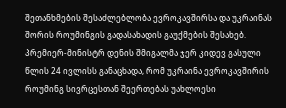შეთანხმების შესაძლებლობა ევროკავშირსა და უკრაინას შორის როუმინგის გადასახადის გაუქმების შესახებ. პრემიერ-მინისტრ დენის შმიგალმა ჯერ კიდევ გასული წლის 24 ივლისს განაცხადა, რომ უკრაინა ევროკავშირის როუმინგ სივრცესთან შეერთებას უახლოესი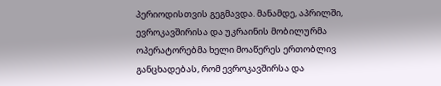პერიოდისთვის გეგმავდა. მანამდე, აპრილში, ევროკავშირისა და უკრაინის მობილურმა ოპერატორებმა ხელი მოაწერეს ერთობლივ განცხადებას, რომ ევროკავშირსა და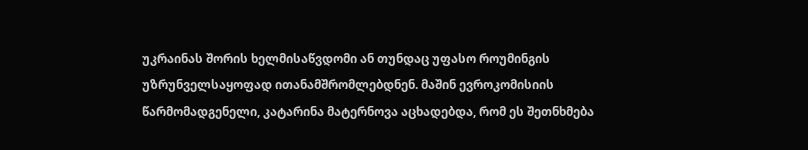უკრაინას შორის ხელმისაწვდომი ან თუნდაც უფასო როუმინგის უზრუნველსაყოფად ითანამშრომლებდნენ. მაშინ ევროკომისიის წარმომადგენელი, კატარინა მატერნოვა აცხადებდა, რომ ეს შეთნხმება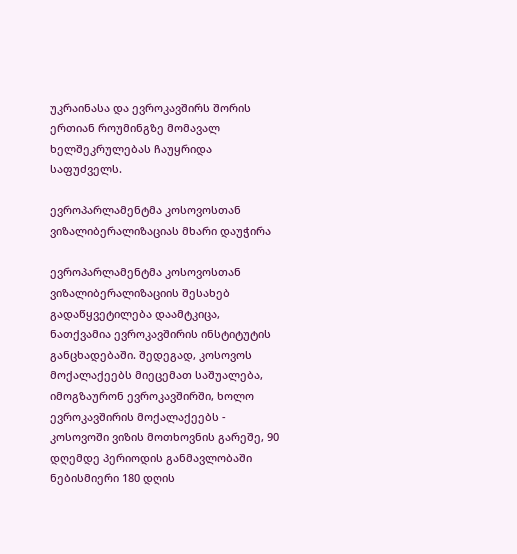უკრაინასა და ევროკავშირს შორის ერთიან როუმინგზე მომავალ ხელშეკრულებას ჩაუყრიდა საფუძველს.

ევროპარლამენტმა კოსოვოსთან ვიზალიბერალიზაციას მხარი დაუჭირა

ევროპარლამენტმა კოსოვოსთან ვიზალიბერალიზაციის შესახებ გადაწყვეტილება დაამტკიცა, ნათქვამია ევროკავშირის ინსტიტუტის განცხადებაში. შედეგად, კოსოვოს მოქალაქეებს მიეცემათ საშუალება, იმოგზაურონ ევროკავშირში, ხოლო ევროკავშირის მოქალაქეებს - კოსოვოში ვიზის მოთხოვნის გარეშე, 90 დღემდე პერიოდის განმავლობაში ნებისმიერი 180 დღის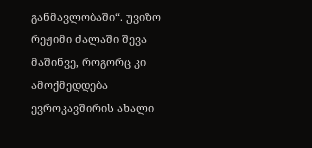განმავლობაში“. უვიზო რეჟიმი ძალაში შევა მაშინვე, როგორც კი ამოქმედდება ევროკავშირის ახალი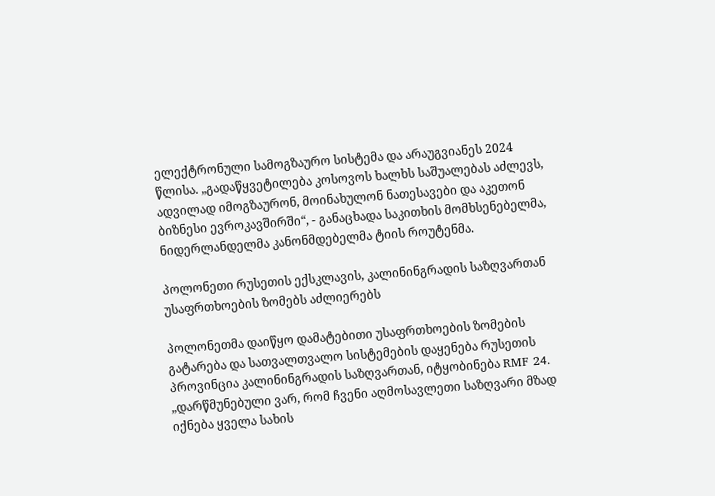ელექტრონული სამოგზაურო სისტემა და არაუგვიანეს 2024 წლისა. „გადაწყვეტილება კოსოვოს ხალხს საშუალებას აძლევს, ადვილად იმოგზაურონ, მოინახულონ ნათესავები და აკეთონ ბიზნესი ევროკავშირში“, - განაცხადა საკითხის მომხსენებელმა, ნიდერლანდელმა კანონმდებელმა ტიის როუტენმა.

პოლონეთი რუსეთის ექსკლავის, კალინინგრადის საზღვართან უსაფრთხოების ზომებს აძლიერებს

პოლონეთმა დაიწყო დამატებითი უსაფრთხოების ზომების გატარება და სათვალთვალო სისტემების დაყენება რუსეთის პროვინცია კალინინგრადის საზღვართან, იტყობინება RMF 24. „დარწმუნებული ვარ, რომ ჩვენი აღმოსავლეთი საზღვარი მზად იქნება ყველა სახის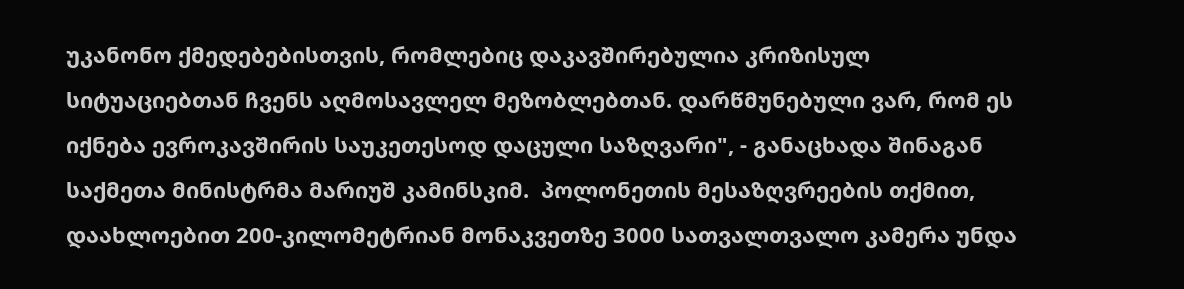უკანონო ქმედებებისთვის, რომლებიც დაკავშირებულია კრიზისულ სიტუაციებთან ჩვენს აღმოსავლელ მეზობლებთან. დარწმუნებული ვარ, რომ ეს იქნება ევროკავშირის საუკეთესოდ დაცული საზღვარი", - განაცხადა შინაგან საქმეთა მინისტრმა მარიუშ კამინსკიმ.  პოლონეთის მესაზღვრეების თქმით, დაახლოებით 200-კილომეტრიან მონაკვეთზე 3000 სათვალთვალო კამერა უნდა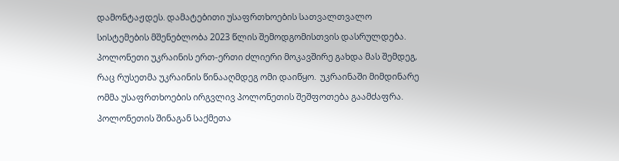დამონტაჟდეს. დამატებითი უსაფრთხოების სათვალთვალო სისტემების მშენებლობა 2023 წლის შემოდგომისთვის დასრულდება. პოლონეთი უკრაინის ერთ-ერთი ძლიერი მოკავშირე გახდა მას შემდეგ, რაც რუსეთმა უკრაინის წინააღმდეგ ომი დაიწყო.  უკრაინაში მიმდინარე ომმა უსაფრთხოების ირგვლივ პოლონეთის შეშფოთება გაამძაფრა. პოლონეთის შინაგან საქმეთა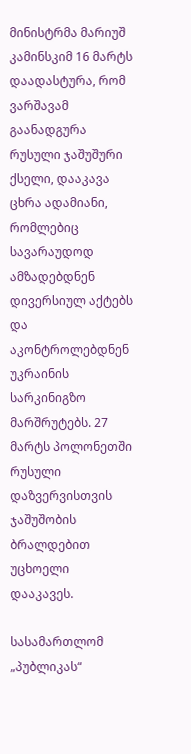მინისტრმა მარიუშ კამინსკიმ 16 მარტს დაადასტურა, რომ ვარშავამ გაანადგურა რუსული ჯაშუშური ქსელი, დააკავა ცხრა ადამიანი, რომლებიც სავარაუდოდ ამზადებდნენ დივერსიულ აქტებს და აკონტროლებდნენ უკრაინის სარკინიგზო მარშრუტებს. 27 მარტს პოლონეთში რუსული დაზვერვისთვის ჯაშუშობის ბრალდებით უცხოელი დააკავეს.

სასამართლომ „პუბლიკას“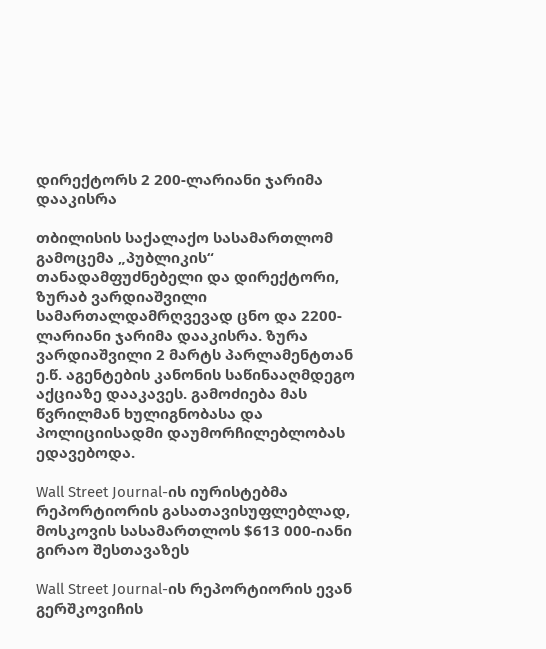დირექტორს 2 200-ლარიანი ჯარიმა დააკისრა

თბილისის საქალაქო სასამართლომ გამოცემა „პუბლიკის“ თანადამფუძნებელი და დირექტორი, ზურაბ ვარდიაშვილი სამართალდამრღვევად ცნო და 2200-ლარიანი ჯარიმა დააკისრა. ზურა ვარდიაშვილი 2 მარტს პარლამენტთან ე.წ. აგენტების კანონის საწინააღმდეგო აქციაზე დააკავეს. გამოძიება მას წვრილმან ხულიგნობასა და პოლიციისადმი დაუმორჩილებლობას ედავებოდა.

Wall Street Journal-ის იურისტებმა რეპორტიორის გასათავისუფლებლად, მოსკოვის სასამართლოს $613 000-იანი გირაო შესთავაზეს

Wall Street Journal-ის რეპორტიორის ევან გერშკოვიჩის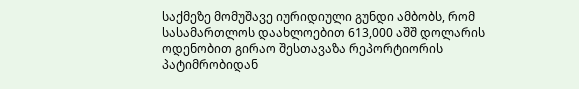საქმეზე მომუშავე იურიდიული გუნდი ამბობს, რომ სასამართლოს დაახლოებით 613,000 აშშ დოლარის ოდენობით გირაო შესთავაზა რეპორტიორის პატიმრობიდან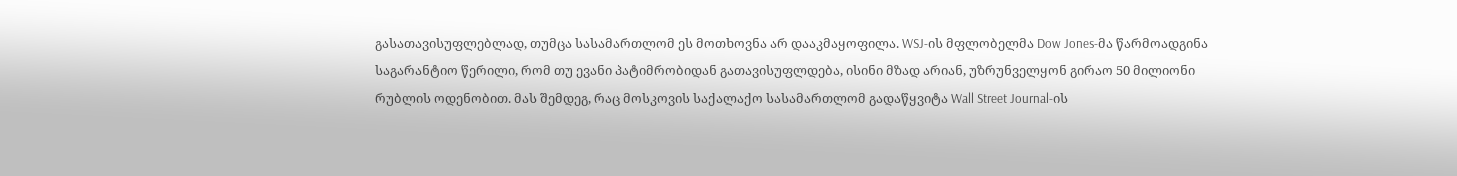გასათავისუფლებლად, თუმცა სასამართლომ ეს მოთხოვნა არ დააკმაყოფილა. WSJ-ის მფლობელმა Dow Jones-მა წარმოადგინა საგარანტიო წერილი, რომ თუ ევანი პატიმრობიდან გათავისუფლდება, ისინი მზად არიან, უზრუნველყონ გირაო 50 მილიონი რუბლის ოდენობით. მას შემდეგ, რაც მოსკოვის საქალაქო სასამართლომ გადაწყვიტა Wall Street Journal-ის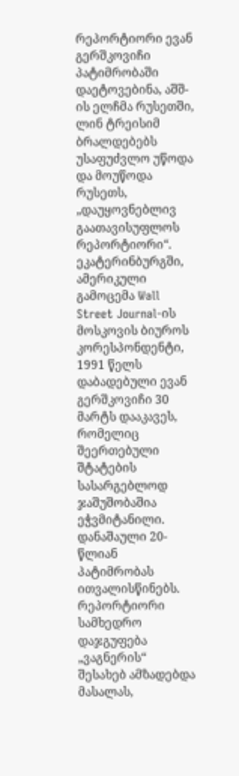რეპორტიორი ევან გერშკოვიჩი პატიმრობაში დაეტოვებინა, აშშ-ის ელჩმა რუსეთში, ლინ ტრეისიმ ბრალდებებს უსაფუძვლო უწოდა და მოუწოდა რუსეთს, „დაუყოვნებლივ გაათავისუფლოს რეპორტიორი“. ეკატერინბურგში, ამერიკული გამოცემა Wall Street Journal-ის მოსკოვის ბიუროს კორესპონდენტი, 1991 წელს დაბადებული ევან გერშკოვიჩი 30 მარტს დააკავეს, რომელიც შეერთებული შტატების სასარგებლოდ ჯაშუშობაშია ეჭვმიტანილი. დანაშაული 20-წლიან პატიმრობას ითვალისწინებს. რეპორტიორი სამხედრო დაჯგუფება „ვაგნერის“ შესახებ ამზადებდა მასალას,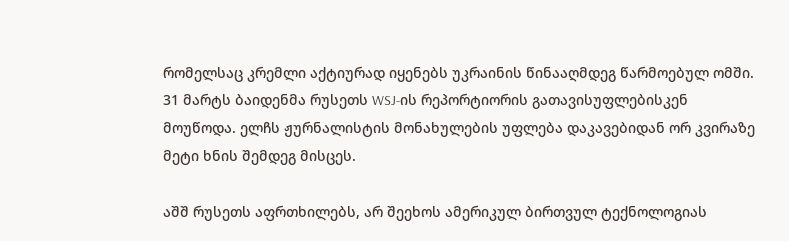რომელსაც კრემლი აქტიურად იყენებს უკრაინის წინააღმდეგ წარმოებულ ომში. 31 მარტს ბაიდენმა რუსეთს WSJ-ის რეპორტიორის გათავისუფლებისკენ მოუწოდა. ელჩს ჟურნალისტის მონახულების უფლება დაკავებიდან ორ კვირაზე მეტი ხნის შემდეგ მისცეს.

აშშ რუსეთს აფრთხილებს, არ შეეხოს ამერიკულ ბირთვულ ტექნოლოგიას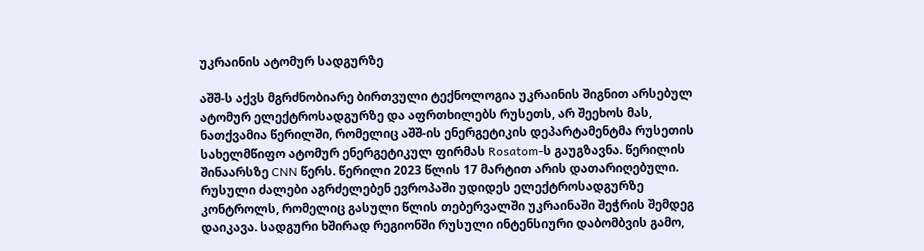უკრაინის ატომურ სადგურზე

აშშ-ს აქვს მგრძნობიარე ბირთვული ტექნოლოგია უკრაინის შიგნით არსებულ ატომურ ელექტროსადგურზე და აფრთხილებს რუსეთს, არ შეეხოს მას, ნათქვამია წერილში, რომელიც აშშ-ის ენერგეტიკის დეპარტამენტმა რუსეთის სახელმწიფო ატომურ ენერგეტიკულ ფირმას Rosatom-ს გაუგზავნა. წერილის შინაარსზე CNN წერს. წერილი 2023 წლის 17 მარტით არის დათარიღებული. რუსული ძალები აგრძელებენ ევროპაში უდიდეს ელექტროსადგურზე კონტროლს, რომელიც გასული წლის თებერვალში უკრაინაში შეჭრის შემდეგ დაიკავა. სადგური ხშირად რეგიონში რუსული ინტენსიური დაბომბვის გამო,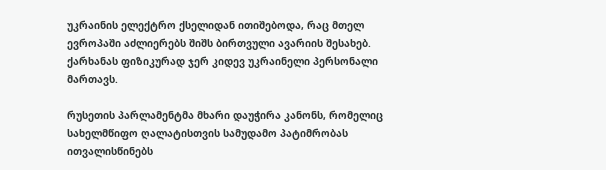უკრაინის ელექტრო ქსელიდან ითიშებოდა, რაც მთელ ევროპაში აძლიერებს შიშს ბირთვული ავარიის შესახებ. ქარხანას ფიზიკურად ჯერ კიდევ უკრაინელი პერსონალი მართავს.

რუსეთის პარლამენტმა მხარი დაუჭირა კანონს, რომელიც სახელმწიფო ღალატისთვის სამუდამო პატიმრობას ითვალისწინებს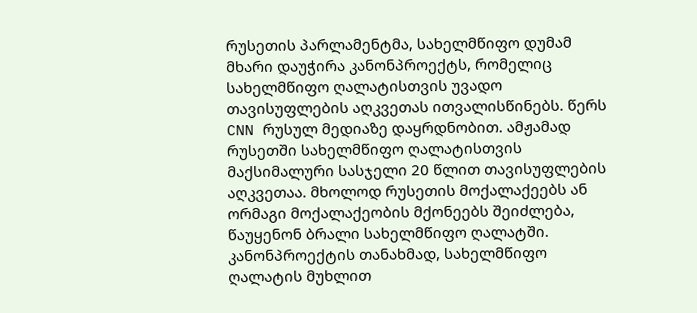რუსეთის პარლამენტმა, სახელმწიფო დუმამ მხარი დაუჭირა კანონპროექტს, რომელიც სახელმწიფო ღალატისთვის უვადო თავისუფლების აღკვეთას ითვალისწინებს. წერს CNN რუსულ მედიაზე დაყრდნობით. ამჟამად რუსეთში სახელმწიფო ღალატისთვის მაქსიმალური სასჯელი 20 წლით თავისუფლების აღკვეთაა. მხოლოდ რუსეთის მოქალაქეებს ან ორმაგი მოქალაქეობის მქონეებს შეიძლება, წაუყენონ ბრალი სახელმწიფო ღალატში. კანონპროექტის თანახმად, სახელმწიფო ღალატის მუხლით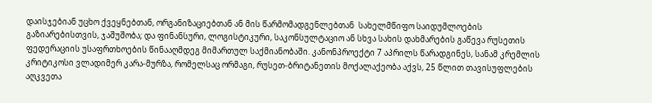დაისჯებიან უცხო ქვეყნებთან, ორგანიზაციებთან ან მის წარმომადგენლებთან  სახელმწიფო საიდუმლოების გაზიარებისთვის, ჯაშუშობა; და ფინანსური, ლოგისტიკური, საკონსულტაციო ან სხვა სახის დახმარების გაწევა რუსეთის ფედერაციის უსაფრთხოების წინააღმდეგ მიმართულ საქმიანობაში. კანონპროექტი 7 აპრილს წარადგინეს, სანამ კრემლის კრიტიკოსი ვლადიმერ კარა-მურზა, რომელსაც ორმაგი, რუსეთ-ბრიტანეთის მოქალაქეობა აქვს, 25 წლით თავისუფლების აღკვეთა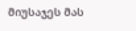მიუსაჯეს მას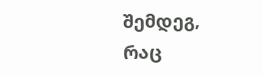შემდეგ, რაც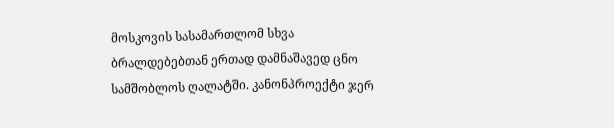მოსკოვის სასამართლომ სხვა ბრალდებებთან ერთად დამნაშავედ ცნო სამშობლოს ღალატში. კანონპროექტი ჯერ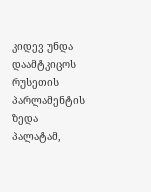კიდევ უნდა დაამტკიცოს რუსეთის პარლამენტის ზედა პალატამ,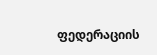ფედერაციის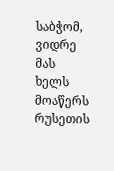საბჭომ, ვიდრე მას ხელს მოაწერს რუსეთის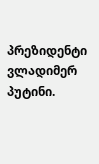პრეზიდენტი ვლადიმერ პუტინი.